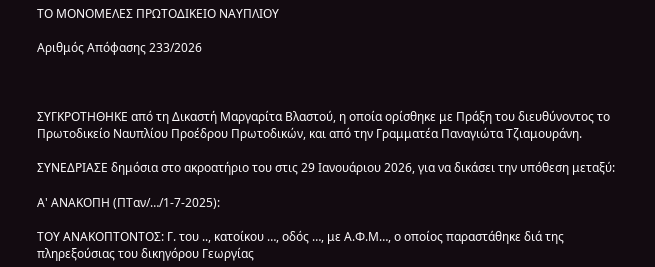ΤΟ ΜΟΝΟΜΕΛΕΣ ΠΡΩΤΟΔΙΚΕΙΟ ΝΑΥΠΛΙΟΥ

Αριθμός Απόφασης 233/2026



ΣΥΓΚΡΟΤΗΘΗΚΕ από τη Δικαστή Μαργαρίτα Βλαστού, η οποία ορίσθηκε με Πράξη του διευθύνοντος το Πρωτοδικείο Ναυπλίου Προέδρου Πρωτοδικών, και από την Γραμματέα Παναγιώτα Τζιαμουράνη.

ΣΥΝΕΔΡΙΑΣΕ δημόσια στο ακροατήριο του στις 29 Ιανουάριου 2026, για να δικάσει την υπόθεση μεταξύ:

Α' ΑΝΑΚΟΠΗ (ΠΤαν/…/1-7-2025):

ΤΟΥ ΑΝΑΚΟΠΤΟΝΤΟΣ: Γ. του .., κατοίκου …, οδός …, με Α.Φ.Μ…, ο οποίος παραστάθηκε διά της πληρεξούσιας του δικηγόρου Γεωργίας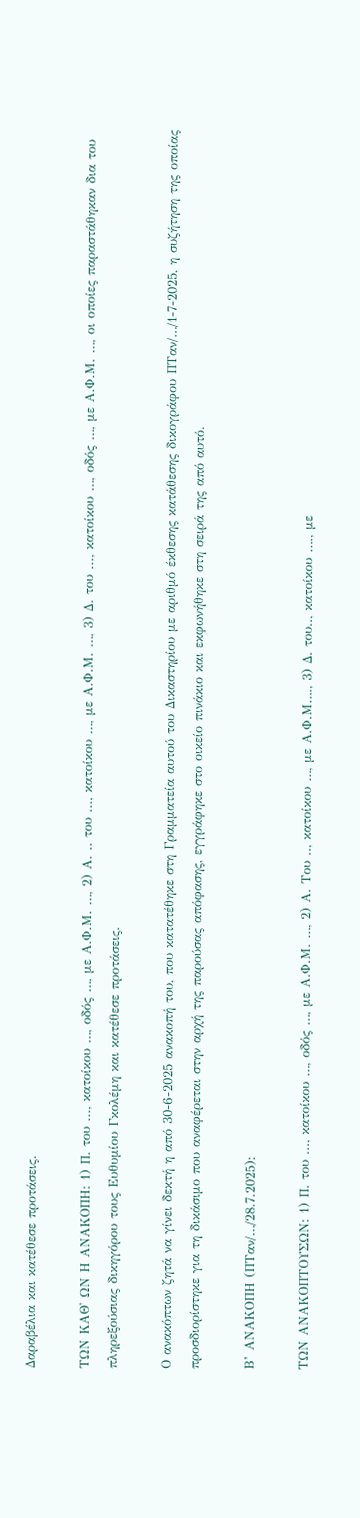Δαραβέλια και κατέθεσε προτάσεις.

ΤΩΝ ΚΑΘ' ΩΝ Η ΑΝΑΚΟΠΗ: 1) Π. του ..., κατοίκου …, οδός …, με Α.Φ.Μ. …, 2) Α. .. του ..., κατοίκου …, με Α.Φ.Μ. …, 3) Δ. του ..., κατοίκου …, οδός …, με Α.Φ.Μ. …, οι οποίες παραστάθηκαν δια του πληρεξούσιας δικηγόρου τους Ευθυμίου Γκολέμη και κατέθεσε προτάσεις.

Ο ανακόπτων ζητά να γίνει δεκτή η από 30-6-2025 ανακοπή του, που κατατέθηκε στη Γραμματεία αυτού του Δικαστηρίου με αριθμό έκθεσης κατάθεσης δικογράφου ΠΤαν/…/1-7-2025, η συζήτηση της οποίας προσδιορίστηκε για τη δικάσιμο που αναφέρεται στην αρχή της παρούσας απόφασης, εγγράφηκε στο οικείο πινάκιο και εκφωνήθηκε στη σειρά της από αυτό.

Β’ ΑΝΑΚΟΠΗ (ΠΤαν/…/28.7.2025):

ΤΩΝ ΑΝΑΚΟΠΤΟΥΣΩΝ: 1) Π. του ..., κατοίκου …, οδός …, με Α.Φ.Μ. …, 2) Α. Του .., κατοίκου …, με Α.Φ.Μ…., 3) Δ. του.., κατοίκου …., με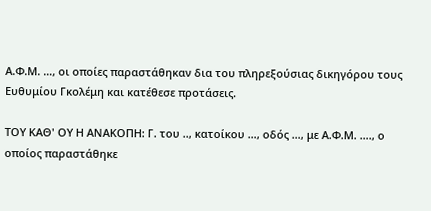Α.Φ.Μ. …, οι οποίες παραστάθηκαν δια του πληρεξούσιας δικηγόρου τους Ευθυμίου Γκολέμη και κατέθεσε προτάσεις.

ΤΟΥ ΚΑΘ' ΟΥ Η ΑΝΑΚΟΠΗ: Γ. του .., κατοίκου …, οδός …, με Α.Φ.Μ. …., ο οποίος παραστάθηκε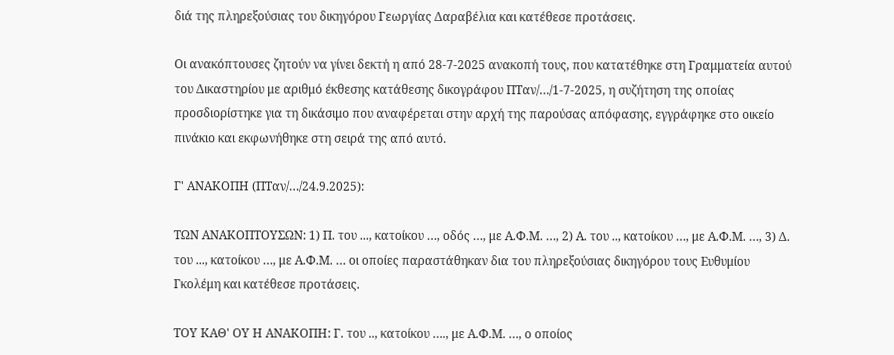διά της πληρεξούσιας του δικηγόρου Γεωργίας Δαραβέλια και κατέθεσε προτάσεις.

Οι ανακόπτουσες ζητούν να γίνει δεκτή η από 28-7-2025 ανακοπή τους, που κατατέθηκε στη Γραμματεία αυτού του Δικαστηρίου με αριθμό έκθεσης κατάθεσης δικογράφου ΠΤαν/…/1-7-2025, η συζήτηση της οποίας προσδιορίστηκε για τη δικάσιμο που αναφέρεται στην αρχή της παρούσας απόφασης, εγγράφηκε στο οικείο πινάκιο και εκφωνήθηκε στη σειρά της από αυτό.

Γ' ΑΝΑΚΟΠΗ (ΠΤαν/…/24.9.2025):

ΤΩΝ ΑΝΑΚΟΠΤΟΥΣΩΝ: 1) Π. του ..., κατοίκου …, οδός …, με Α.Φ.Μ. …, 2) Α. του .., κατοίκου …, με Α.Φ.Μ. …, 3) Δ. του ..., κατοίκου …, με Α.Φ.Μ. … οι οποίες παραστάθηκαν δια του πληρεξούσιας δικηγόρου τους Ευθυμίου Γκολέμη και κατέθεσε προτάσεις.

ΤΟΥ ΚΑΘ' ΟΥ Η ΑΝΑΚΟΠΗ: Γ. του .., κατοίκου …., με Α.Φ.Μ. …, ο οποίος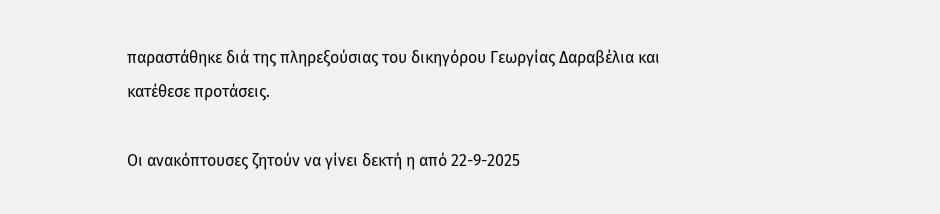παραστάθηκε διά της πληρεξούσιας του δικηγόρου Γεωργίας Δαραβέλια και κατέθεσε προτάσεις.

Οι ανακόπτουσες ζητούν να γίνει δεκτή η από 22-9-2025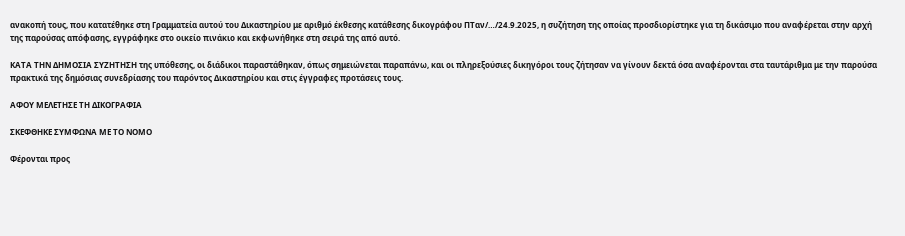ανακοπή τους, που κατατέθηκε στη Γραμματεία αυτού του Δικαστηρίου με αριθμό έκθεσης κατάθεσης δικογράφου ΠΤαν/…/24.9.2025, η συζήτηση της οποίας προσδιορίστηκε για τη δικάσιμο που αναφέρεται στην αρχή της παρούσας απόφασης, εγγράφηκε στο οικείο πινάκιο και εκφωνήθηκε στη σειρά της από αυτό.

ΚΑΤΑ ΤΗΝ ΔΗΜΟΣΙΑ ΣΥΖΗΤΗΣΗ της υπόθεσης, οι διάδικοι παραστάθηκαν, όπως σημειώνεται παραπάνω, και οι πληρεξούσιες δικηγόροι τους ζήτησαν να γίνουν δεκτά όσα αναφέρονται στα ταυτάριθμα με την παρούσα πρακτικά της δημόσιας συνεδρίασης του παρόντος Δικαστηρίου και στις έγγραφες προτάσεις τους.

ΑΦΟΥ ΜΕΛΕΤΗΣΕ ΤΗ ΔΙΚΟΓΡΑΦΙΑ

ΣΚΕΦΘΗΚΕ ΣΥΜΦΩΝΑ ΜΕ ΤΟ ΝΟΜΟ

Φέρονται προς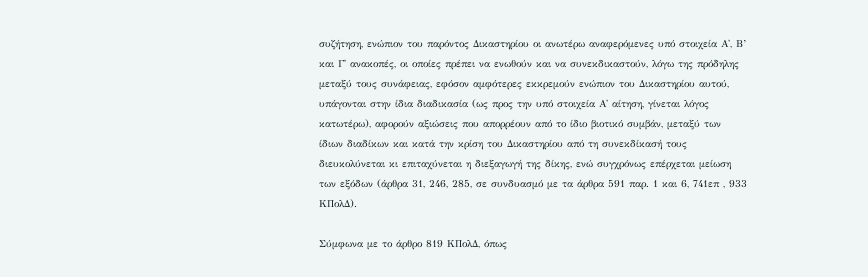συζήτηση, ενώπιον του παρόντος Δικαστηρίου οι ανωτέρω αναφερόμενες υπό στοιχεία Α', Β’ και Γ' ανακοπές, οι οποίες πρέπει να ενωθούν και να συνεκδικαστούν, λόγω της πρόδηλης μεταξύ τους συνάφειας, εφόσον αμφότερες εκκρεμούν ενώπιον του Δικαστηρίου αυτού, υπάγονται στην ίδια διαδικασία (ως προς την υπό στοιχεία Α' αίτηση, γίνεται λόγος κατωτέρω), αφορούν αξιώσεις που απορρέουν από το ίδιο βιοτικό συμβάν, μεταξύ των ίδιων διαδίκων και κατά την κρίση του Δικαστηρίου από τη συνεκδίκασή τους διευκολύνεται κι επιταχύνεται η διεξαγωγή της δίκης, ενώ συγχρόνως επέρχεται μείωση των εξόδων (άρθρα 31, 246, 285, σε συνδυασμό με τα άρθρα 591 παρ. 1 και 6, 741επ , 933 ΚΠολΔ).

Σύμφωνα με το άρθρο 819 ΚΠολΔ, όπως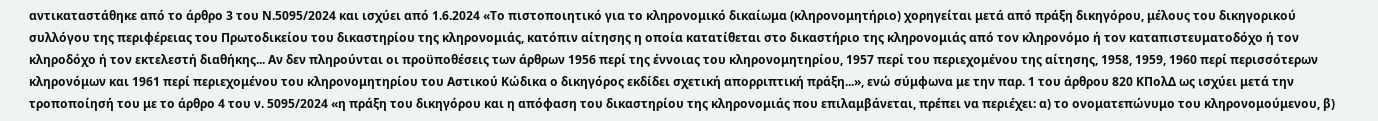αντικαταστάθηκε από το άρθρο 3 του Ν.5095/2024 και ισχύει από 1.6.2024 «Το πιστοποιητικό για το κληρονομικό δικαίωμα (κληρονομητήριο) χορηγείται μετά από πράξη δικηγόρου, μέλους του δικηγορικού συλλόγου της περιφέρειας του Πρωτοδικείου του δικαστηρίου της κληρονομιάς, κατόπιν αίτησης η οποία κατατίθεται στο δικαστήριο της κληρονομιάς από τον κληρονόμο ή τον καταπιστευματοδόχο ή τον κληροδόχο ή τον εκτελεστή διαθήκης... Αν δεν πληρούνται οι προϋποθέσεις των άρθρων 1956 περί της έννοιας του κληρονομητηρίου, 1957 περί του περιεχομένου της αίτησης, 1958, 1959, 1960 περί περισσότερων κληρονόμων και 1961 περί περιεχομένου του κληρονομητηρίου του Αστικού Κώδικα ο δικηγόρος εκδίδει σχετική απορριπτική πράξη...», ενώ σύμφωνα με την παρ. 1 του άρθρου 820 ΚΠολΔ ως ισχύει μετά την τροποποίησή του με το άρθρο 4 του ν. 5095/2024 «η πράξη του δικηγόρου και η απόφαση του δικαστηρίου της κληρονομιάς που επιλαμβάνεται, πρέπει να περιέχει: α) το ονοματεπώνυμο του κληρονομούμενου, β)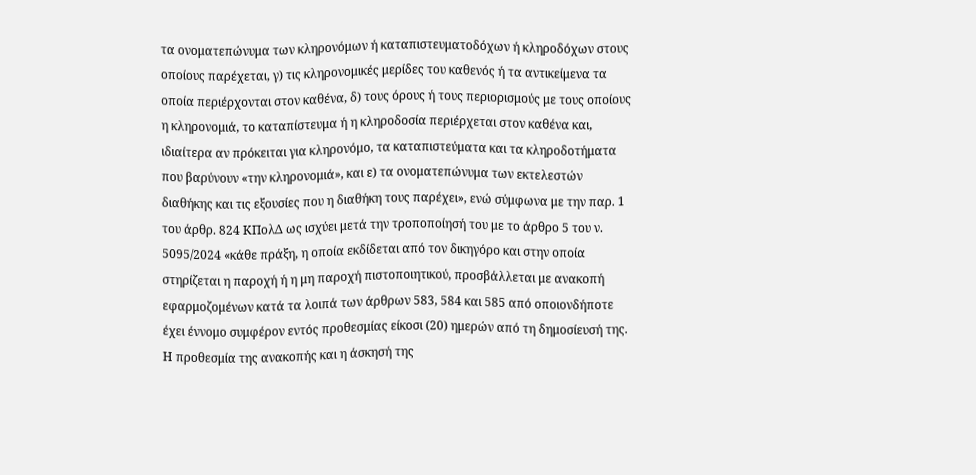τα ονοματεπώνυμα των κληρονόμων ή καταπιστευματοδόχων ή κληροδόχων στους οποίους παρέχεται, γ) τις κληρονομικές μερίδες του καθενός ή τα αντικείμενα τα οποία περιέρχονται στον καθένα, δ) τους όρους ή τους περιορισμούς με τους οποίους η κληρονομιά, το καταπίστευμα ή η κληροδοσία περιέρχεται στον καθένα και, ιδιαίτερα αν πρόκειται για κληρονόμο, τα καταπιστεύματα και τα κληροδοτήματα που βαρύνουν «την κληρονομιά», και ε) τα ονοματεπώνυμα των εκτελεστών διαθήκης και τις εξουσίες που η διαθήκη τους παρέχει», ενώ σύμφωνα με την παρ. 1 του άρθρ. 824 ΚΠολΔ ως ισχύει μετά την τροποποίησή του με το άρθρο 5 του ν. 5095/2024 «κάθε πράξη, η οποία εκδίδεται από τον δικηγόρο και στην οποία στηρίζεται η παροχή ή η μη παροχή πιστοποιητικού, προσβάλλεται με ανακοπή εφαρμοζομένων κατά τα λοιπά των άρθρων 583, 584 και 585 από οποιονδήποτε έχει έννομο συμφέρον εντός προθεσμίας είκοσι (20) ημερών από τη δημοσίευσή της. Η προθεσμία της ανακοπής και η άσκησή της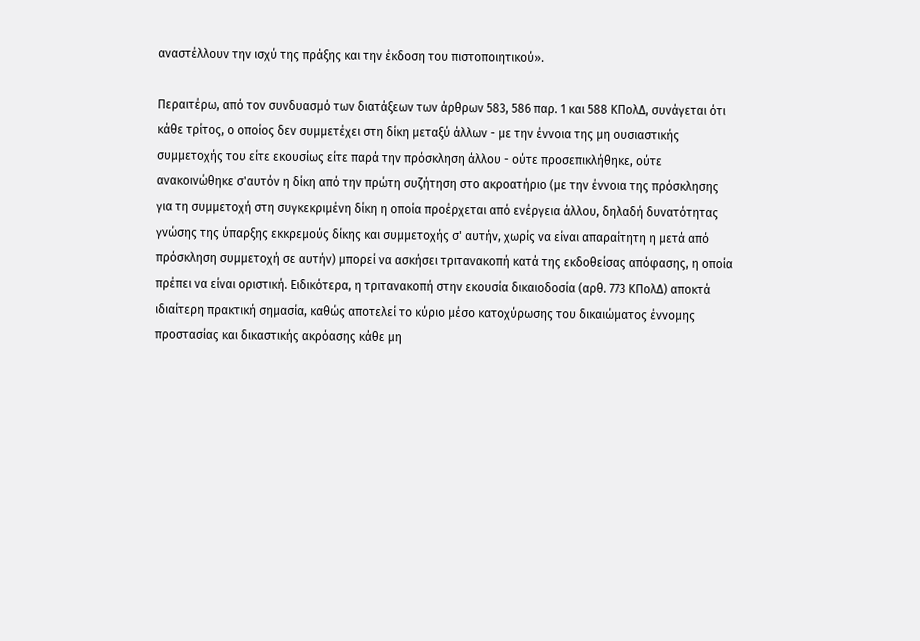αναστέλλουν την ισχύ της πράξης και την έκδοση του πιστοποιητικού».

Περαιτέρω, από τον συνδυασμό των διατάξεων των άρθρων 583, 586 παρ. 1 και 588 ΚΠολΔ, συνάγεται ότι κάθε τρίτος, ο οποίος δεν συμμετέχει στη δίκη μεταξύ άλλων - με την έννοια της μη ουσιαστικής συμμετοχής του είτε εκουσίως είτε παρά την πρόσκληση άλλου - ούτε προσεπικλήθηκε, ούτε ανακοινώθηκε σ'αυτόν η δίκη από την πρώτη συζήτηση στο ακροατήριο (με την έννοια της πρόσκλησης για τη συμμετοχή στη συγκεκριμένη δίκη η οποία προέρχεται από ενέργεια άλλου, δηλαδή δυνατότητας γνώσης της ύπαρξης εκκρεμούς δίκης και συμμετοχής σ' αυτήν, χωρίς να είναι απαραίτητη η μετά από πρόσκληση συμμετοχή σε αυτήν) μπορεί να ασκήσει τριτανακοπή κατά της εκδοθείσας απόφασης, η οποία πρέπει να είναι οριστική. Ειδικότερα, η τριτανακοπή στην εκουσία δικαιοδοσία (αρθ. 773 ΚΠολΔ) αποκτά ιδιαίτερη πρακτική σημασία, καθώς αποτελεί το κύριο μέσο κατοχύρωσης του δικαιώματος έννομης προστασίας και δικαστικής ακρόασης κάθε μη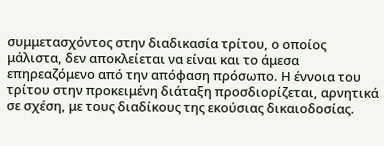συμμετασχόντος στην διαδικασία τρίτου, ο οποίος μάλιστα, δεν αποκλείεται να είναι και το άμεσα επηρεαζόμενο από την απόφαση πρόσωπο. Η έννοια του τρίτου στην προκειμένη διάταξη προσδιορίζεται, αρνητικά σε σχέση, με τους διαδίκους της εκούσιας δικαιοδοσίας.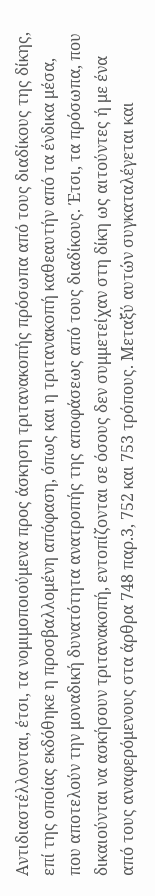Αντιδιαστέλλονται, έτσι, τα νομιμοποιούμενα προς άσκηση τριτανακοπής πρόσωπα από τους διαδίκους της δίκης, επί της οποίας εκδόθηκε η προσβαλλομένη απόφαση, όπως και η τριτανακοπή καθεαυτήν από τα ένδικα μέσα, που αποτελούν την μοναδική δυνατότητα ανατροπής της αποφάσεως από τους διαδίκους. Έτσι, τα πρόσωπα, που δικαιούνται να ασκήσουν τριτανακοπή, εντοπίζονται σε όσους δεν συμμετείχαν στη δίκη ως αιτούντες ή με ένα από τους αναφερόμενους στα άρθρα 748 παρ.3, 752 και 753 τρόπους. Μεταξύ αυτών συγκαταλέγεται και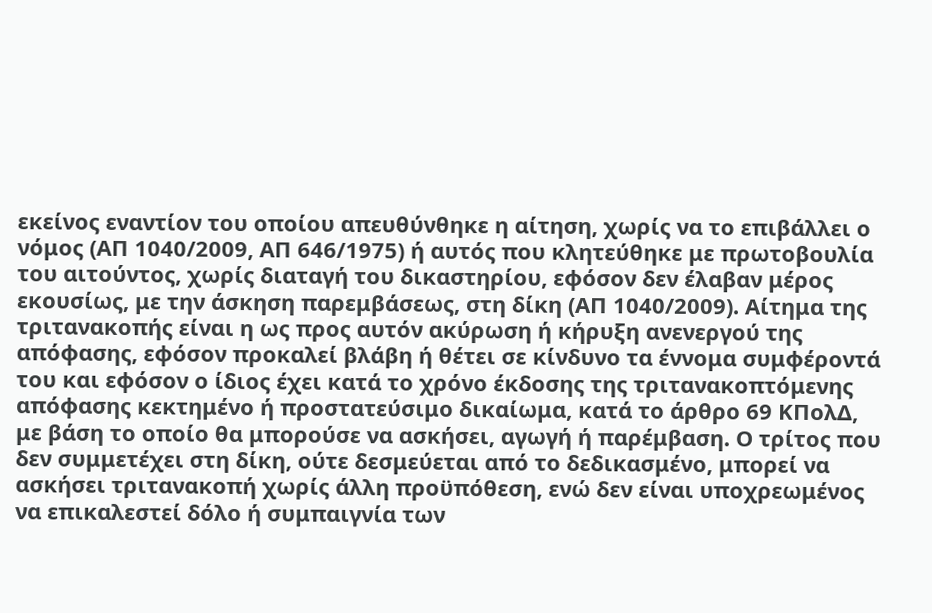εκείνος εναντίον του οποίου απευθύνθηκε η αίτηση, χωρίς να το επιβάλλει ο νόμος (ΑΠ 1040/2009, ΑΠ 646/1975) ή αυτός που κλητεύθηκε με πρωτοβουλία του αιτούντος, χωρίς διαταγή του δικαστηρίου, εφόσον δεν έλαβαν μέρος εκουσίως, με την άσκηση παρεμβάσεως, στη δίκη (ΑΠ 1040/2009). Αίτημα της τριτανακοπής είναι η ως προς αυτόν ακύρωση ή κήρυξη ανενεργού της απόφασης, εφόσον προκαλεί βλάβη ή θέτει σε κίνδυνο τα έννομα συμφέροντά του και εφόσον ο ίδιος έχει κατά το χρόνο έκδοσης της τριτανακοπτόμενης απόφασης κεκτημένο ή προστατεύσιμο δικαίωμα, κατά το άρθρο 69 ΚΠολΔ, με βάση το οποίο θα μπορούσε να ασκήσει, αγωγή ή παρέμβαση. Ο τρίτος που δεν συμμετέχει στη δίκη, ούτε δεσμεύεται από το δεδικασμένο, μπορεί να ασκήσει τριτανακοπή χωρίς άλλη προϋπόθεση, ενώ δεν είναι υποχρεωμένος να επικαλεστεί δόλο ή συμπαιγνία των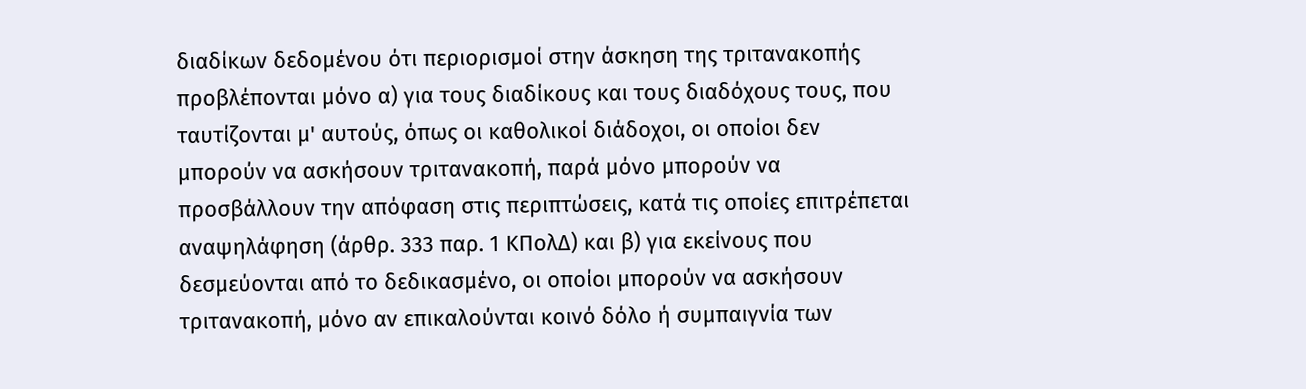διαδίκων δεδομένου ότι περιορισμοί στην άσκηση της τριτανακοπής προβλέπονται μόνο α) για τους διαδίκους και τους διαδόχους τους, που ταυτίζονται μ' αυτούς, όπως οι καθολικοί διάδοχοι, οι οποίοι δεν μπορούν να ασκήσουν τριτανακοπή, παρά μόνο μπορούν να προσβάλλουν την απόφαση στις περιπτώσεις, κατά τις οποίες επιτρέπεται αναψηλάφηση (άρθρ. 333 παρ. 1 ΚΠολΔ) και β) για εκείνους που δεσμεύονται από το δεδικασμένο, οι οποίοι μπορούν να ασκήσουν τριτανακοπή, μόνο αν επικαλούνται κοινό δόλο ή συμπαιγνία των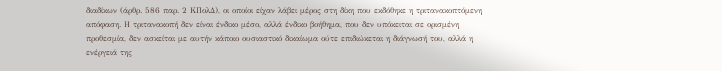διαδίκων (άρθρ. 586 παρ. 2 ΚΠολΔ), οι οποίοι είχαν λάβει μέρος στη δίκη που εκδόθηκε η τριτανακοπτόμενη απόφαση. Η τριτανακοπή δεν είναι ένδικο μέσο, αλλά ένδικο βοήθημα, που δεν υπόκειται σε ορισμένη προθεσμία, δεν ασκείται με αυτήν κάποιο ουσιαστικό δικαίωμα ούτε επιδιώκεται η διάγνωσή του, αλλά η ενέργειά της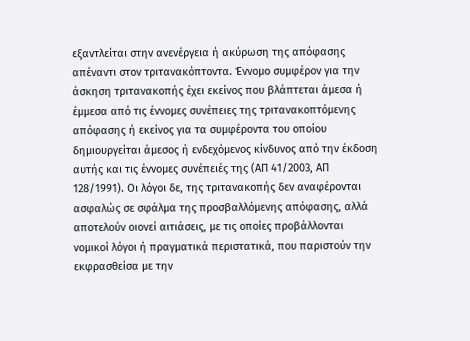εξαντλείται στην ανενέργεια ή ακύρωση της απόφασης απέναντι στον τριτανακόπτοντα. Έννομο συμφέρον για την άσκηση τριτανακοπής έχει εκείνος που βλάπτεται άμεσα ή έμμεσα από τις έννομες συνέπειες της τριτανακοπτόμενης απόφασης ή εκείνος για τα συμφέροντα του οποίου δημιουργείται άμεσος ή ενδεχόμενος κίνδυνος από την έκδοση αυτής και τις έννομες συνέπειές της (ΑΠ 41/2003, ΑΠ 128/1991). Οι λόγοι δε, της τριτανακοπής δεν αναφέρονται ασφαλώς σε σφάλμα της προσβαλλόμενης απόφασης, αλλά αποτελούν οιονεί αιτιάσεις, με τις οποίες προβάλλονται νομικοί λόγοι ή πραγματικά περιστατικά, που παριστούν την εκφρασθείσα με την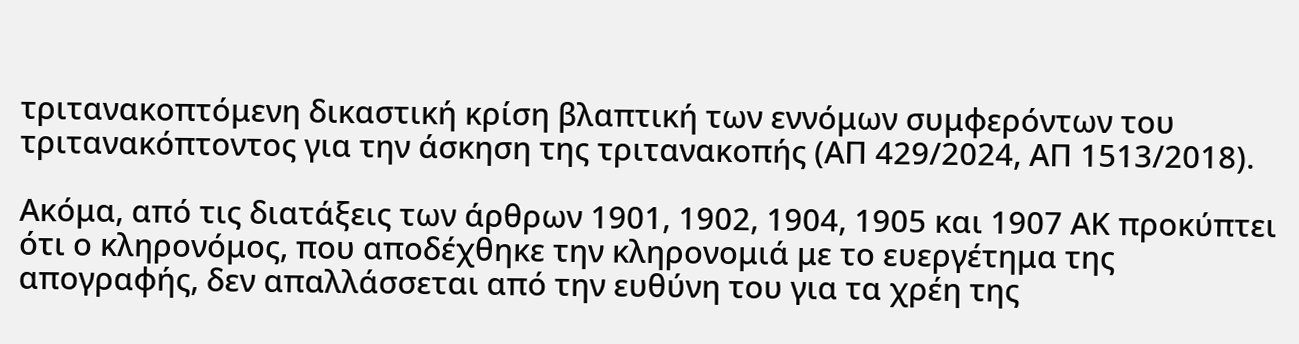τριτανακοπτόμενη δικαστική κρίση βλαπτική των εννόμων συμφερόντων του τριτανακόπτοντος για την άσκηση της τριτανακοπής (ΑΠ 429/2024, ΑΠ 1513/2018).

Ακόμα, από τις διατάξεις των άρθρων 1901, 1902, 1904, 1905 και 1907 ΑΚ προκύπτει ότι ο κληρονόμος, που αποδέχθηκε την κληρονομιά με το ευεργέτημα της απογραφής, δεν απαλλάσσεται από την ευθύνη του για τα χρέη της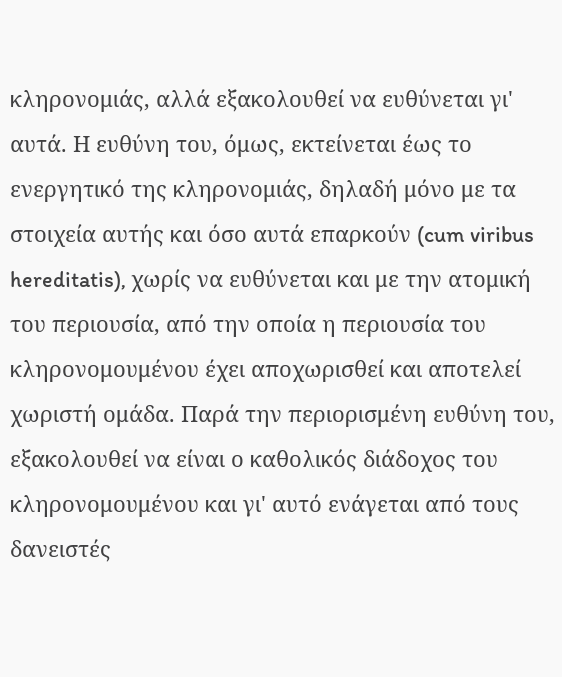κληρονομιάς, αλλά εξακολουθεί να ευθύνεται γι' αυτά. Η ευθύνη του, όμως, εκτείνεται έως το ενεργητικό της κληρονομιάς, δηλαδή μόνο με τα στοιχεία αυτής και όσο αυτά επαρκούν (cum viribus hereditatis), χωρίς να ευθύνεται και με την ατομική του περιουσία, από την οποία η περιουσία του κληρονομουμένου έχει αποχωρισθεί και αποτελεί χωριστή ομάδα. Παρά την περιορισμένη ευθύνη του, εξακολουθεί να είναι ο καθολικός διάδοχος του κληρονομουμένου και γι' αυτό ενάγεται από τους δανειστές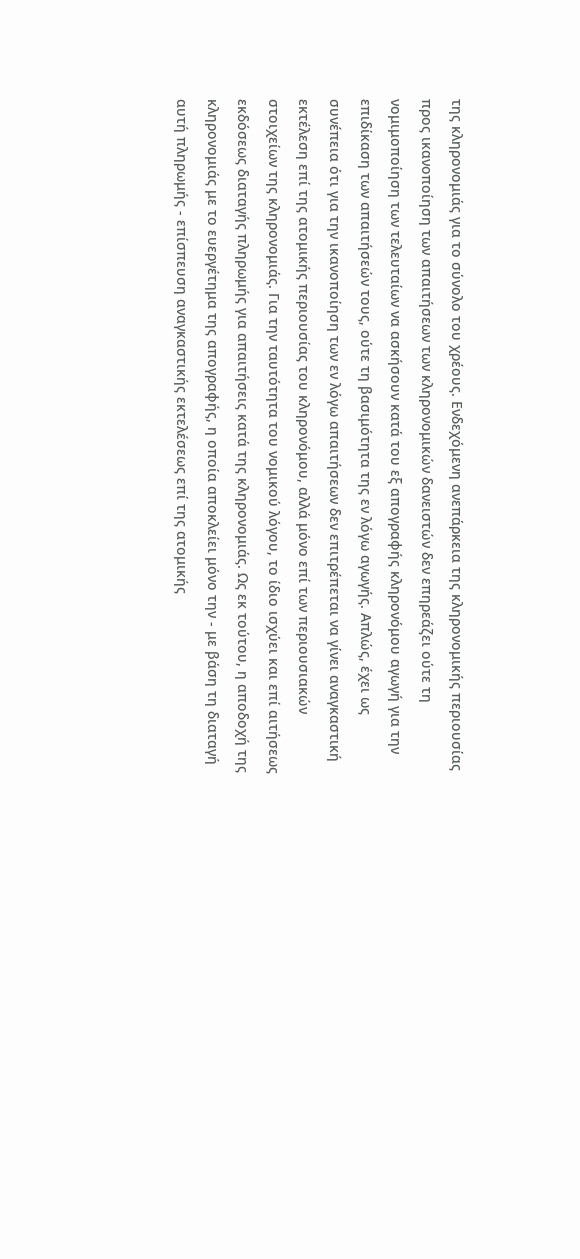της κληρονομιάς για το σύνολο του χρέους. Ενδεχόμενη ανεπάρκεια της κληρονομικής περιουσίας προς ικανοποίηση των απαιτήσεων των κληρονομικών δανειστών δεν επηρεάζει ούτε τη νομιμοποίηση των τελευταίων να ασκήσουν κατά του εξ απογραφής κληρονόμου αγωγή για την επιδίκαση των απαιτήσεών τους, ούτε τη βασιμότητα της εν λόγω αγωγής. Απλώς, έχει ως συνέπεια ότι για την ικανοποίηση των εν λόγω απαιτήσεων δεν επιτρέπεται να γίνει αναγκαστική εκτέλεση επί της ατομικής περιουσίας του κληρονόμου, αλλά μόνο επί των περιουσιακών στοιχείων της κληρονομιάς. Για την ταυτότητα του νομικού λόγου, το ίδιο ισχύει και επί αιτήσεως εκδόσεως διαταγής πληρωμής για απαιτήσεις κατά της κληρονομιάς. Ως εκ τούτου, η αποδοχή της κληρονομιάς με το ευεργέτημα της απογραφής, η οποία αποκλείει μόνο την - με βάση τη διαταγή αυτή πληρωμής - επίσπευση αναγκαστικής εκτελέσεως επί της ατομικής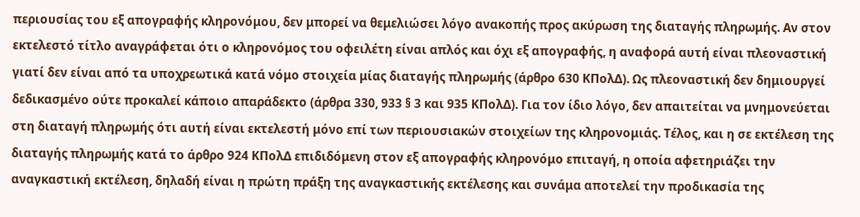περιουσίας του εξ απογραφής κληρονόμου, δεν μπορεί να θεμελιώσει λόγο ανακοπής προς ακύρωση της διαταγής πληρωμής. Αν στον εκτελεστό τίτλο αναγράφεται ότι ο κληρονόμος του οφειλέτη είναι απλός και όχι εξ απογραφής, η αναφορά αυτή είναι πλεοναστική γιατί δεν είναι από τα υποχρεωτικά κατά νόμο στοιχεία μίας διαταγής πληρωμής (άρθρο 630 ΚΠολΔ). Ως πλεοναστική δεν δημιουργεί δεδικασμένο ούτε προκαλεί κάποιο απαράδεκτο (άρθρα 330, 933 § 3 και 935 ΚΠολΔ). Για τον ίδιο λόγο, δεν απαιτείται να μνημονεύεται στη διαταγή πληρωμής ότι αυτή είναι εκτελεστή μόνο επί των περιουσιακών στοιχείων της κληρονομιάς. Τέλος, και η σε εκτέλεση της διαταγής πληρωμής κατά το άρθρο 924 ΚΠολΔ επιδιδόμενη στον εξ απογραφής κληρονόμο επιταγή, η οποία αφετηριάζει την αναγκαστική εκτέλεση, δηλαδή είναι η πρώτη πράξη της αναγκαστικής εκτέλεσης και συνάμα αποτελεί την προδικασία της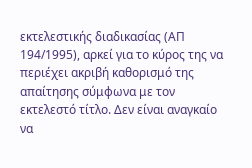εκτελεστικής διαδικασίας (ΑΠ 194/1995), αρκεί για το κύρος της να περιέχει ακριβή καθορισμό της απαίτησης σύμφωνα με τον εκτελεστό τίτλο. Δεν είναι αναγκαίο να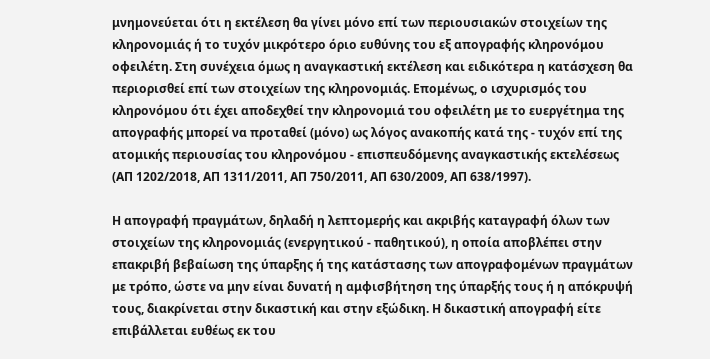μνημονεύεται ότι η εκτέλεση θα γίνει μόνο επί των περιουσιακών στοιχείων της κληρονομιάς ή το τυχόν μικρότερο όριο ευθύνης του εξ απογραφής κληρονόμου οφειλέτη. Στη συνέχεια όμως η αναγκαστική εκτέλεση και ειδικότερα η κατάσχεση θα περιορισθεί επί των στοιχείων της κληρονομιάς. Επομένως, ο ισχυρισμός του κληρονόμου ότι έχει αποδεχθεί την κληρονομιά του οφειλέτη με το ευεργέτημα της απογραφής μπορεί να προταθεί (μόνο) ως λόγος ανακοπής κατά της - τυχόν επί της ατομικής περιουσίας του κληρονόμου - επισπευδόμενης αναγκαστικής εκτελέσεως (ΑΠ 1202/2018, ΑΠ 1311/2011, ΑΠ 750/2011, ΑΠ 630/2009, ΑΠ 638/1997).

Η απογραφή πραγμάτων, δηλαδή η λεπτομερής και ακριβής καταγραφή όλων των στοιχείων της κληρονομιάς (ενεργητικού - παθητικού), η οποία αποβλέπει στην επακριβή βεβαίωση της ύπαρξης ή της κατάστασης των απογραφομένων πραγμάτων με τρόπο, ώστε να μην είναι δυνατή η αμφισβήτηση της ύπαρξής τους ή η απόκρυψή τους, διακρίνεται στην δικαστική και στην εξώδικη. Η δικαστική απογραφή είτε επιβάλλεται ευθέως εκ του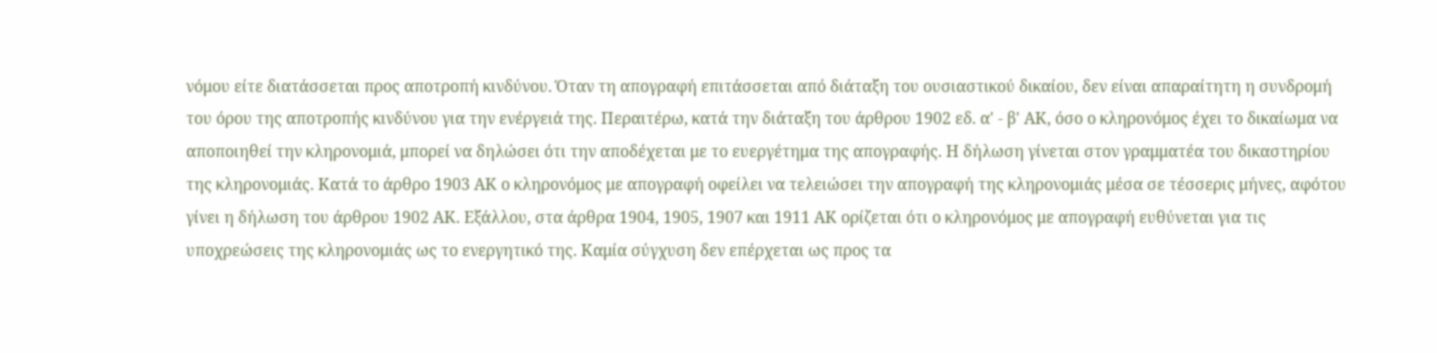νόμου είτε διατάσσεται προς αποτροπή κινδύνου. Όταν τη απογραφή επιτάσσεται από διάταξη του ουσιαστικού δικαίου, δεν είναι απαραίτητη η συνδρομή του όρου της αποτροπής κινδύνου για την ενέργειά της. Περαιτέρω, κατά την διάταξη του άρθρου 1902 εδ. α' - β' ΑΚ, όσο ο κληρονόμος έχει το δικαίωμα να αποποιηθεί την κληρονομιά, μπορεί να δηλώσει ότι την αποδέχεται με το ευεργέτημα της απογραφής. Η δήλωση γίνεται στον γραμματέα του δικαστηρίου της κληρονομιάς. Κατά το άρθρο 1903 ΑΚ ο κληρονόμος με απογραφή οφείλει να τελειώσει την απογραφή της κληρονομιάς μέσα σε τέσσερις μήνες, αφότου γίνει η δήλωση του άρθρου 1902 ΑΚ. Εξάλλου, στα άρθρα 1904, 1905, 1907 και 1911 ΑΚ ορίζεται ότι ο κληρονόμος με απογραφή ευθύνεται για τις υποχρεώσεις της κληρονομιάς ως το ενεργητικό της. Καμία σύγχυση δεν επέρχεται ως προς τα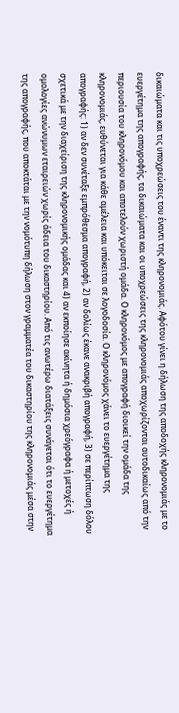δικαιώματα και τις υποχρεώσεις του έναντι της κληρονομιάς. Αφότου γίνει η δήλωση της αποδοχής κληρονομιάς με το ευεργέτημα της απογραφής, τα δικαιώματα και οι υποχρεώσεις της κληρονομιάς αποχωρίζονται αυτοδικαίως από την περιουσία του κληρονόμου και αποτελούν χωριστή ομάδα. Ο κληρονόμος με απογραφή διοικεί την ομάδα της κληρονομιάς, ευθύνεται για κάθε αμέλεια και υπόκειται σε λογοδοσία. Ο κληρονόμος χάνει το ευεργέτημα της απογραφής: 1) αν δεν συνέταξε εμπρόθεσμα απογραφή, 2) αν δολίως έκανε ανακριβή απογραφή, 3) σε περίπτωση δόλου σχετικά με την διαχείριση της κληρονομικής ομάδας και 4) αν εκποίησε ακίνητα ή δημόσια χρεόγραφα ή μετοχές ή ομολογίες ανώνυμων εταιρειών χωρίς άδεια του δικαστηρίου. Από τις ανωτέρω διατάξεις συνάγεται ότι το ευεργέτημα της απογραφής, που αποκτάται με την νομότυπη δήλωση στον γραμματέα του δικαστηρίου της κληρονομιάς μέσα στην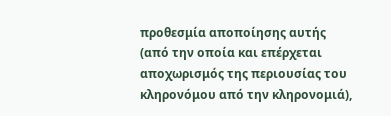προθεσμία αποποίησης αυτής (από την οποία και επέρχεται αποχωρισμός της περιουσίας του κληρονόμου από την κληρονομιά),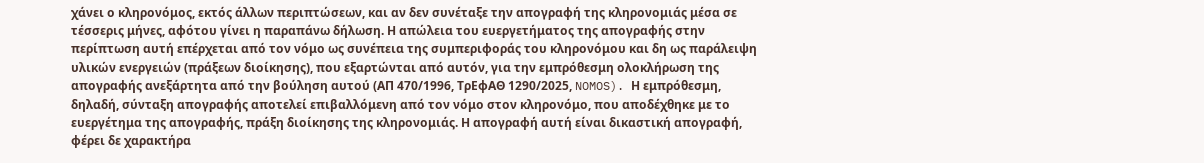χάνει ο κληρονόμος, εκτός άλλων περιπτώσεων, και αν δεν συνέταξε την απογραφή της κληρονομιάς μέσα σε τέσσερις μήνες, αφότου γίνει η παραπάνω δήλωση. Η απώλεια του ευεργετήματος της απογραφής στην περίπτωση αυτή επέρχεται από τον νόμο ως συνέπεια της συμπεριφοράς του κληρονόμου και δη ως παράλειψη υλικών ενεργειών (πράξεων διοίκησης), που εξαρτώνται από αυτόν, για την εμπρόθεσμη ολοκλήρωση της απογραφής ανεξάρτητα από την βούληση αυτού (ΑΠ 470/1996, ΤρΕφΑΘ 1290/2025, NOMOS). Η εμπρόθεσμη, δηλαδή, σύνταξη απογραφής αποτελεί επιβαλλόμενη από τον νόμο στον κληρονόμο, που αποδέχθηκε με το ευεργέτημα της απογραφής, πράξη διοίκησης της κληρονομιάς. Η απογραφή αυτή είναι δικαστική απογραφή, φέρει δε χαρακτήρα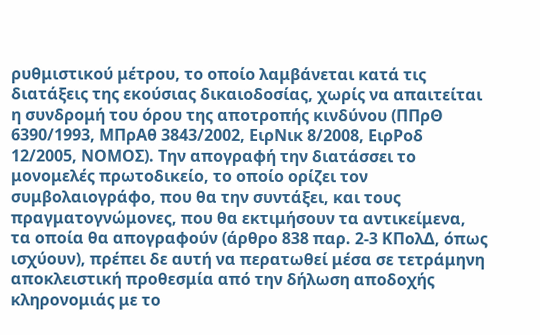ρυθμιστικού μέτρου, το οποίο λαμβάνεται κατά τις διατάξεις της εκούσιας δικαιοδοσίας, χωρίς να απαιτείται η συνδρομή του όρου της αποτροπής κινδύνου (ΠΠρΘ 6390/1993, ΜΠρΑθ 3843/2002, ΕιρΝικ 8/2008, ΕιρΡοδ 12/2005, ΝΟΜΟΣ). Την απογραφή την διατάσσει το μονομελές πρωτοδικείο, το οποίο ορίζει τον συμβολαιογράφο, που θα την συντάξει, και τους πραγματογνώμονες, που θα εκτιμήσουν τα αντικείμενα, τα οποία θα απογραφούν (άρθρο 838 παρ. 2-3 ΚΠολΔ, όπως ισχύουν), πρέπει δε αυτή να περατωθεί μέσα σε τετράμηνη αποκλειστική προθεσμία από την δήλωση αποδοχής κληρονομιάς με το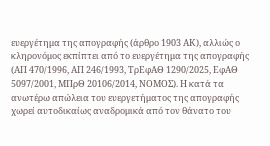ευεργέτημα της απογραφής (άρθρο 1903 ΑΚ), αλλιώς ο κληρονόμος εκπίπτει από το ευεργέτημα της απογραφής (ΑΠ 470/1996, ΑΠ 246/1993, ΤρΕφΑΘ 1290/2025, ΕφΑΘ 5097/2001, ΜΠρΘ 20106/2014, ΝΟΜΟΣ). Η κατά τα ανωτέρω απώλεια του ευεργετήματος της απογραφής χωρεί αυτοδικαίως αναδρομικά από τον θάνατο του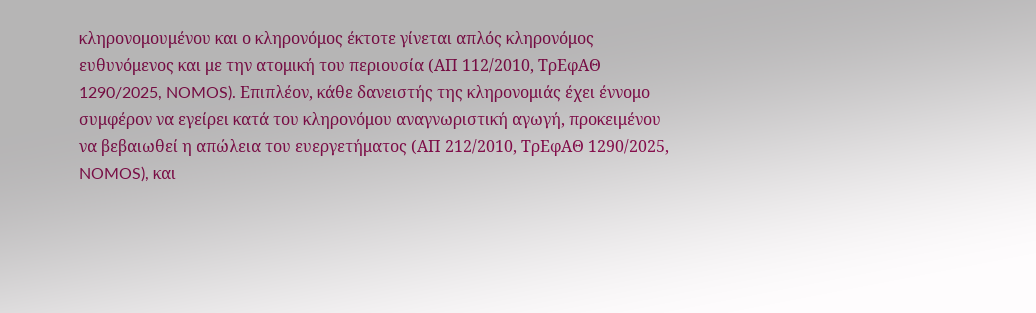κληρονομουμένου και ο κληρονόμος έκτοτε γίνεται απλός κληρονόμος ευθυνόμενος και με την ατομική του περιουσία (ΑΠ 112/2010, ΤρΕφΑΘ 1290/2025, NOMOS). Επιπλέον, κάθε δανειστής της κληρονομιάς έχει έννομο συμφέρον να εγείρει κατά του κληρονόμου αναγνωριστική αγωγή, προκειμένου να βεβαιωθεί η απώλεια του ευεργετήματος (ΑΠ 212/2010, ΤρΕφΑΘ 1290/2025, NOMOS), και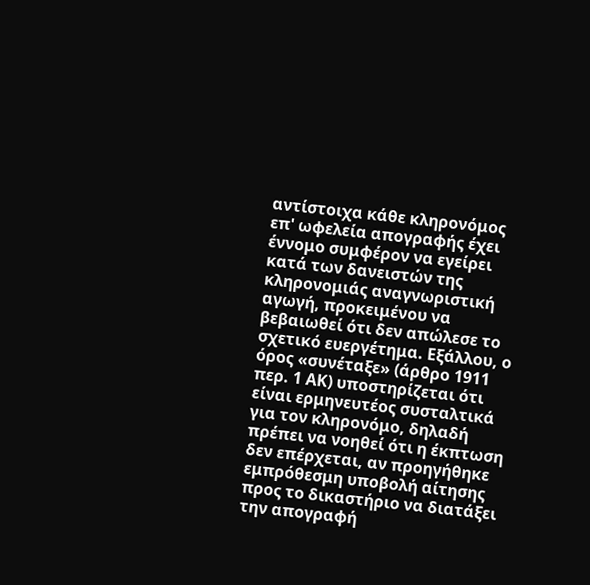αντίστοιχα κάθε κληρονόμος επ' ωφελεία απογραφής έχει έννομο συμφέρον να εγείρει κατά των δανειστών της κληρονομιάς αναγνωριστική αγωγή, προκειμένου να βεβαιωθεί ότι δεν απώλεσε το σχετικό ευεργέτημα. Εξάλλου, ο όρος «συνέταξε» (άρθρο 1911 περ. 1 ΑΚ) υποστηρίζεται ότι είναι ερμηνευτέος συσταλτικά για τον κληρονόμο, δηλαδή πρέπει να νοηθεί ότι η έκπτωση δεν επέρχεται, αν προηγήθηκε εμπρόθεσμη υποβολή αίτησης προς το δικαστήριο να διατάξει την απογραφή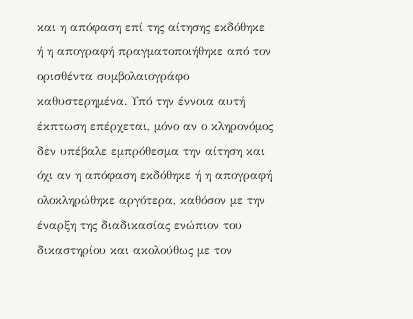και η απόφαση επί της αίτησης εκδόθηκε ή η απογραφή πραγματοποιήθηκε από τον ορισθέντα συμβολαιογράφο καθυστερημένα. Υπό την έννοια αυτή έκπτωση επέρχεται, μόνο αν ο κληρονόμος δεν υπέβαλε εμπρόθεσμα την αίτηση και όχι αν η απόφαση εκδόθηκε ή η απογραφή ολοκληρώθηκε αργότερα, καθόσον με την έναρξη της διαδικασίας ενώπιον του δικαστηρίου και ακολούθως με τον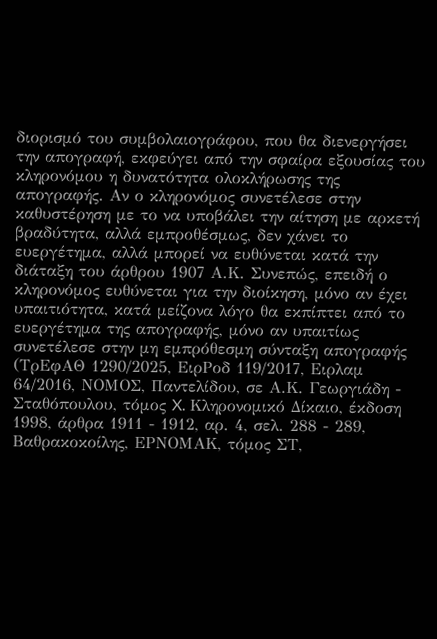διορισμό του συμβολαιογράφου, που θα διενεργήσει την απογραφή, εκφεύγει από την σφαίρα εξουσίας του κληρονόμου η δυνατότητα ολοκλήρωσης της απογραφής. Αν ο κληρονόμος συνετέλεσε στην καθυστέρηση με το να υποβάλει την αίτηση με αρκετή βραδύτητα, αλλά εμπροθέσμως, δεν χάνει το ευεργέτημα, αλλά μπορεί να ευθύνεται κατά την διάταξη του άρθρου 1907 Α.Κ. Συνεπώς, επειδή ο κληρονόμος ευθύνεται για την διοίκηση, μόνο αν έχει υπαιτιότητα, κατά μείζονα λόγο θα εκπίπτει από το ευεργέτημα της απογραφής, μόνο αν υπαιτίως συνετέλεσε στην μη εμπρόθεσμη σύνταξη απογραφής (ΤρΕφΑΘ 1290/2025, ΕιρΡοδ 119/2017, Ειρλαμ 64/2016, ΝΟΜΟΣ, Παντελίδου, σε Α.Κ. Γεωργιάδη - Σταθόπουλου, τόμος X. Κληρονομικό Δίκαιο, έκδοση 1998, άρθρα 1911 - 1912, αρ. 4, σελ. 288 - 289, Βαθρακοκοίλης, ΕΡΝΟΜΑΚ, τόμος ΣΤ,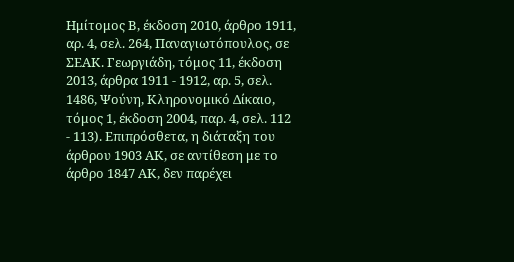Ημίτομος Β, έκδοση 2010, άρθρο 1911, αρ. 4, σελ. 264, Παναγιωτόπουλος, σε ΣΕΑΚ. Γεωργιάδη, τόμος 11, έκδοση 2013, άρθρα 1911 - 1912, αρ. 5, σελ. 1486, Ψούνη, Κληρονομικό Δίκαιο, τόμος 1, έκδοση 2004, παρ. 4, σελ. 112 - 113). Επιπρόσθετα, η διάταξη του άρθρου 1903 ΑΚ, σε αντίθεση με το άρθρο 1847 ΑΚ, δεν παρέχει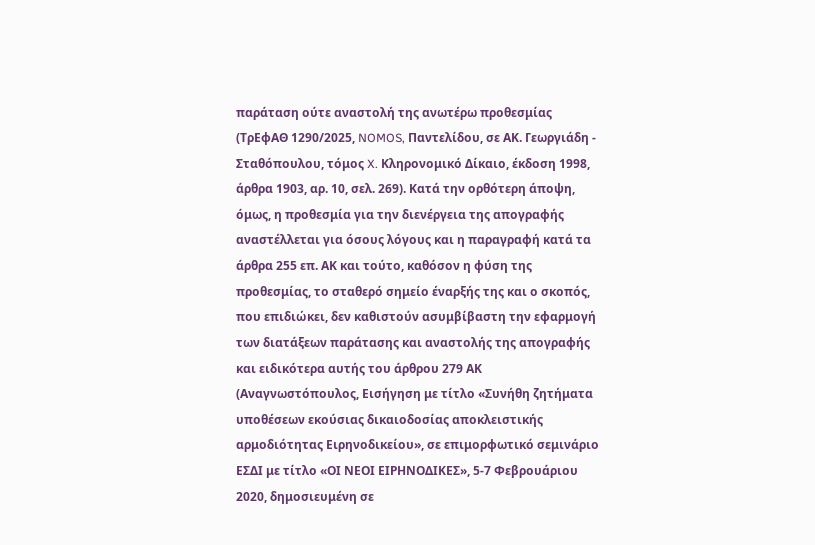παράταση ούτε αναστολή της ανωτέρω προθεσμίας (ΤρΕφΑΘ 1290/2025, NOMOS, Παντελίδου, σε ΑΚ. Γεωργιάδη - Σταθόπουλου, τόμος X. Κληρονομικό Δίκαιο, έκδοση 1998, άρθρα 1903, αρ. 10, σελ. 269). Κατά την ορθότερη άποψη, όμως, η προθεσμία για την διενέργεια της απογραφής αναστέλλεται για όσους λόγους και η παραγραφή κατά τα άρθρα 255 επ. ΑΚ και τούτο, καθόσον η φύση της προθεσμίας, το σταθερό σημείο έναρξής της και ο σκοπός, που επιδιώκει, δεν καθιστούν ασυμβίβαστη την εφαρμογή των διατάξεων παράτασης και αναστολής της απογραφής και ειδικότερα αυτής του άρθρου 279 ΑΚ (Αναγνωστόπουλος, Εισήγηση με τίτλο «Συνήθη ζητήματα υποθέσεων εκούσιας δικαιοδοσίας αποκλειστικής αρμοδιότητας Ειρηνοδικείου», σε επιμορφωτικό σεμινάριο ΕΣΔΙ με τίτλο «ΟΙ ΝΕΟΙ ΕΙΡΗΝΟΔΙΚΕΣ», 5-7 Φεβρουάριου 2020, δημοσιευμένη σε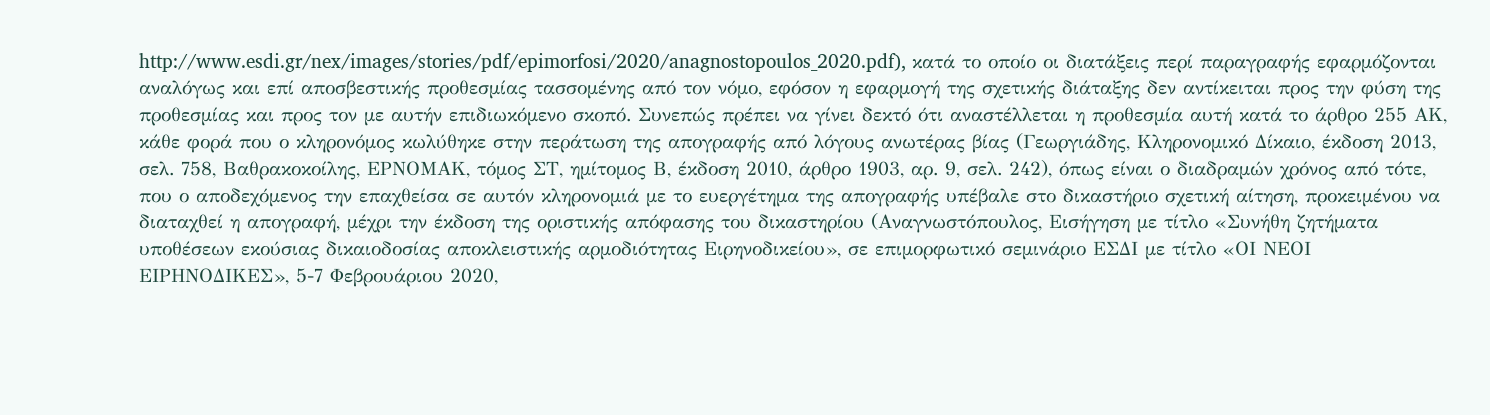http://www.esdi.gr/nex/images/stories/pdf/epimorfosi/2020/anagnostopoulos_2020.pdf), κατά το οποίο οι διατάξεις περί παραγραφής εφαρμόζονται αναλόγως και επί αποσβεστικής προθεσμίας τασσομένης από τον νόμο, εφόσον η εφαρμογή της σχετικής διάταξης δεν αντίκειται προς την φύση της προθεσμίας και προς τον με αυτήν επιδιωκόμενο σκοπό. Συνεπώς πρέπει να γίνει δεκτό ότι αναστέλλεται η προθεσμία αυτή κατά το άρθρο 255 ΑΚ, κάθε φορά που ο κληρονόμος κωλύθηκε στην περάτωση της απογραφής από λόγους ανωτέρας βίας (Γεωργιάδης, Κληρονομικό Δίκαιο, έκδοση 2013, σελ. 758, Βαθρακοκοίλης, ΕΡΝΟΜΑΚ, τόμος ΣΤ, ημίτομος Β, έκδοση 2010, άρθρο 1903, αρ. 9, σελ. 242), όπως είναι ο διαδραμών χρόνος από τότε, που ο αποδεχόμενος την επαχθείσα σε αυτόν κληρονομιά με το ευεργέτημα της απογραφής υπέβαλε στο δικαστήριο σχετική αίτηση, προκειμένου να διαταχθεί η απογραφή, μέχρι την έκδοση της οριστικής απόφασης του δικαστηρίου (Αναγνωστόπουλος, Εισήγηση με τίτλο «Συνήθη ζητήματα υποθέσεων εκούσιας δικαιοδοσίας αποκλειστικής αρμοδιότητας Ειρηνοδικείου», σε επιμορφωτικό σεμινάριο ΕΣΔΙ με τίτλο «ΟΙ ΝΕΟΙ ΕΙΡΗΝΟΔΙΚΕΣ», 5-7 Φεβρουάριου 2020,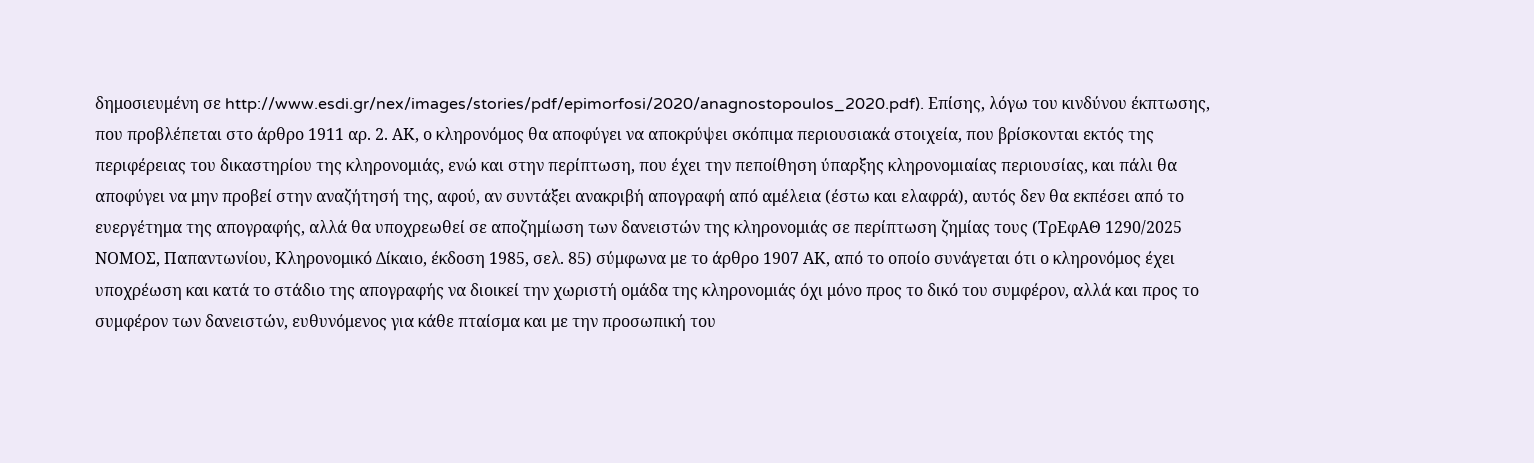δημοσιευμένη σε http://www.esdi.gr/nex/images/stories/pdf/epimorfosi/2020/anagnostopoulos_2020.pdf). Επίσης, λόγω του κινδύνου έκπτωσης, που προβλέπεται στο άρθρο 1911 αρ. 2. ΑΚ, ο κληρονόμος θα αποφύγει να αποκρύψει σκόπιμα περιουσιακά στοιχεία, που βρίσκονται εκτός της περιφέρειας του δικαστηρίου της κληρονομιάς, ενώ και στην περίπτωση, που έχει την πεποίθηση ύπαρξης κληρονομιαίας περιουσίας, και πάλι θα αποφύγει να μην προβεί στην αναζήτησή της, αφού, αν συντάξει ανακριβή απογραφή από αμέλεια (έστω και ελαφρά), αυτός δεν θα εκπέσει από το ευεργέτημα της απογραφής, αλλά θα υποχρεωθεί σε αποζημίωση των δανειστών της κληρονομιάς σε περίπτωση ζημίας τους (ΤρΕφΑΘ 1290/2025 ΝΟΜΟΣ, Παπαντωνίου, Κληρονομικό Δίκαιο, έκδοση 1985, σελ. 85) σύμφωνα με το άρθρο 1907 ΑΚ, από το οποίο συνάγεται ότι ο κληρονόμος έχει υποχρέωση και κατά το στάδιο της απογραφής να διοικεί την χωριστή ομάδα της κληρονομιάς όχι μόνο προς το δικό του συμφέρον, αλλά και προς το συμφέρον των δανειστών, ευθυνόμενος για κάθε πταίσμα και με την προσωπική του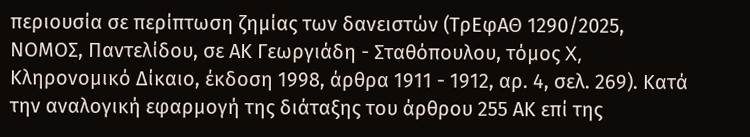περιουσία σε περίπτωση ζημίας των δανειστών (ΤρΕφΑΘ 1290/2025, ΝΟΜΟΣ, Παντελίδου, σε ΑΚ Γεωργιάδη - Σταθόπουλου, τόμος X, Κληρονομικό Δίκαιο, έκδοση 1998, άρθρα 1911 - 1912, αρ. 4, σελ. 269). Κατά την αναλογική εφαρμογή της διάταξης του άρθρου 255 ΑΚ επί της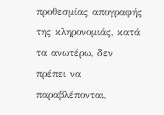προθεσμίας απογραφής της κληρονομιάς, κατά τα ανωτέρω, δεν πρέπει να παραβλέπονται,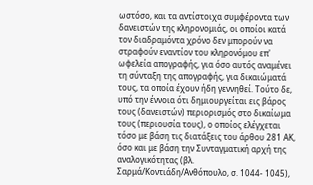ωστόσο, και τα αντίστοιχα συμφέροντα των δανειστών της κληρονομιάς, οι οποίοι κατά τον διαδραμόντα χρόνο δεν μπορούν να στραφούν εναντίον του κληρονόμου επ' ωφελεία απογραφής, για όσο αυτός αναμένει τη σύνταξη της απογραφής, για δικαιώματά τους, τα οποία έχουν ήδη γεννηθεί. Τούτο δε, υπό την έννοια ότι δημιουργείται εις βάρος τους (δανειστών) περιορισμός στο δικαίωμα τους (περιουσία τους), ο οποίος ελέγχεται τόσο με βάση τις διατάξεις του άρθου 281 ΑΚ, όσο και με βάση την Συνταγματική αρχή της αναλογικότητας (βλ. Σαρμά/Κοντιάδη/Ανθόπουλο, σ. 1044- 1045),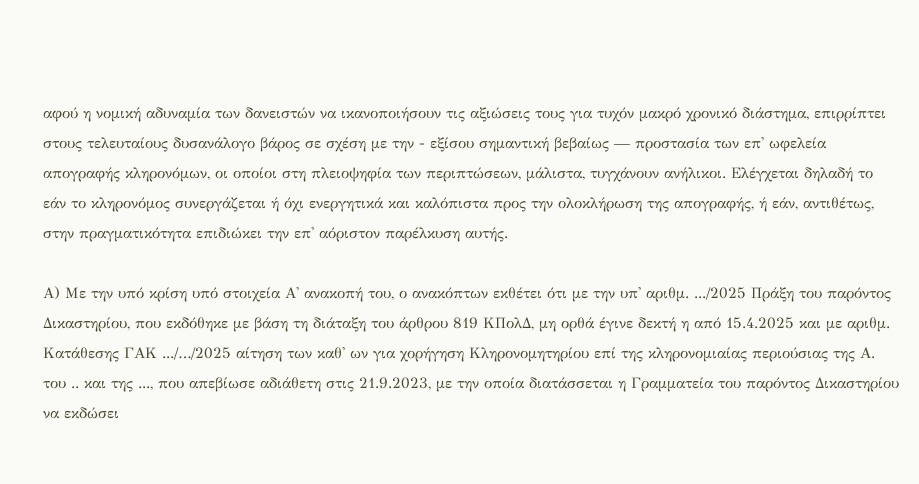αφού η νομική αδυναμία των δανειστών να ικανοποιήσουν τις αξιώσεις τους για τυχόν μακρό χρονικό διάστημα, επιρρίπτει στους τελευταίους δυσανάλογο βάρος σε σχέση με την - εξίσου σημαντική βεβαίως — προστασία των επ' ωφελεία απογραφής κληρονόμων, οι οποίοι στη πλειοψηφία των περιπτώσεων, μάλιστα, τυγχάνουν ανήλικοι. Ελέγχεται δηλαδή το εάν το κληρονόμος συνεργάζεται ή όχι ενεργητικά και καλόπιστα προς την ολοκλήρωση της απογραφής, ή εάν, αντιθέτως, στην πραγματικότητα επιδιώκει την επ' αόριστον παρέλκυση αυτής.

Α) Με την υπό κρίση υπό στοιχεία Α' ανακοπή του, ο ανακόπτων εκθέτει ότι με την υπ' αριθμ. .../2025 Πράξη του παρόντος Δικαστηρίου, που εκδόθηκε με βάση τη διάταξη του άρθρου 819 ΚΠολΔ, μη ορθά έγινε δεκτή η από 15.4.2025 και με αριθμ. Κατάθεσης ΓΑΚ .../…/2025 αίτηση των καθ' ων για χορήγηση Κληρονομητηρίου επί της κληρονομιαίας περιούσιας της Α. του .. και της ..., που απεβίωσε αδιάθετη στις 21.9.2023, με την οποία διατάσσεται η Γραμματεία του παρόντος Δικαστηρίου να εκδώσει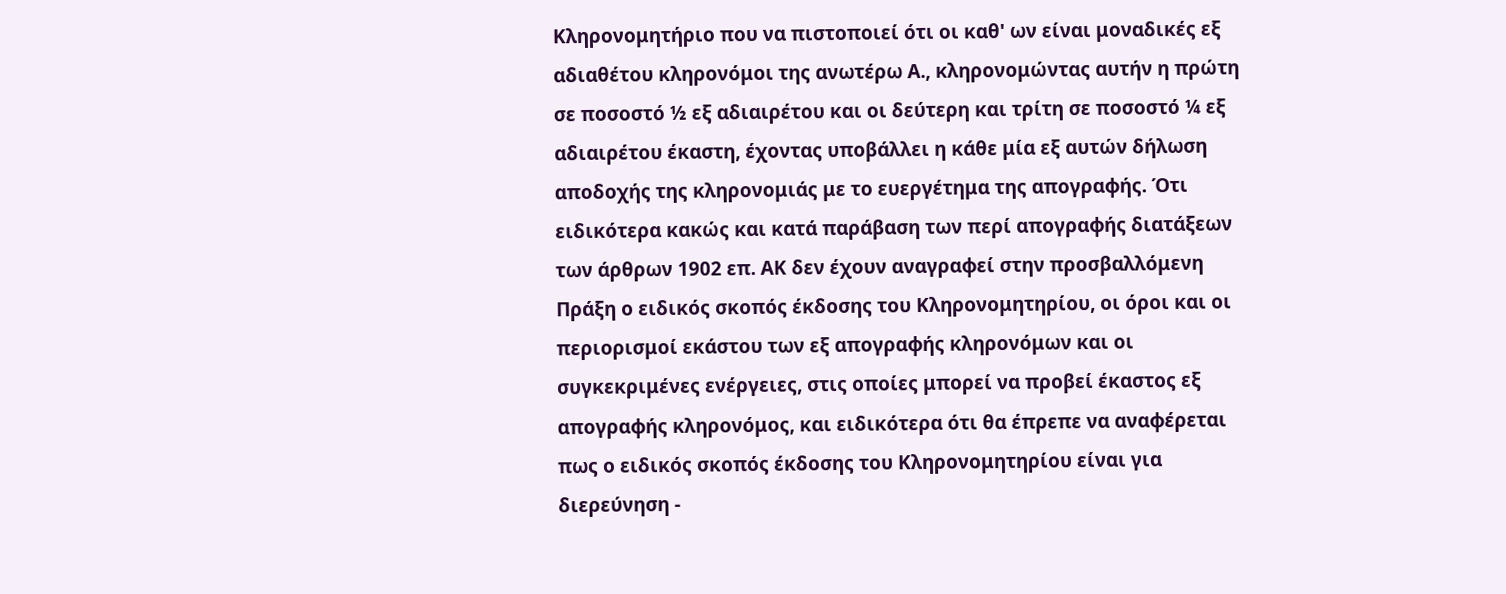Κληρονομητήριο που να πιστοποιεί ότι οι καθ' ων είναι μοναδικές εξ αδιαθέτου κληρονόμοι της ανωτέρω Α., κληρονομώντας αυτήν η πρώτη σε ποσοστό ½ εξ αδιαιρέτου και οι δεύτερη και τρίτη σε ποσοστό ¼ εξ αδιαιρέτου έκαστη, έχοντας υποβάλλει η κάθε μία εξ αυτών δήλωση αποδοχής της κληρονομιάς με το ευεργέτημα της απογραφής. Ότι ειδικότερα κακώς και κατά παράβαση των περί απογραφής διατάξεων των άρθρων 1902 επ. ΑΚ δεν έχουν αναγραφεί στην προσβαλλόμενη Πράξη ο ειδικός σκοπός έκδοσης του Κληρονομητηρίου, οι όροι και οι περιορισμοί εκάστου των εξ απογραφής κληρονόμων και οι συγκεκριμένες ενέργειες, στις οποίες μπορεί να προβεί έκαστος εξ απογραφής κληρονόμος, και ειδικότερα ότι θα έπρεπε να αναφέρεται πως ο ειδικός σκοπός έκδοσης του Κληρονομητηρίου είναι για διερεύνηση -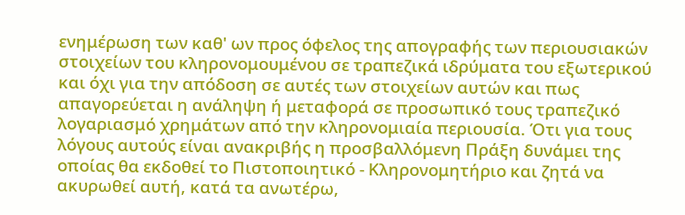ενημέρωση των καθ' ων προς όφελος της απογραφής των περιουσιακών στοιχείων του κληρονομουμένου σε τραπεζικά ιδρύματα του εξωτερικού και όχι για την απόδοση σε αυτές των στοιχείων αυτών και πως απαγορεύεται η ανάληψη ή μεταφορά σε προσωπικό τους τραπεζικό λογαριασμό χρημάτων από την κληρονομιαία περιουσία. Ότι για τους λόγους αυτούς είναι ανακριβής η προσβαλλόμενη Πράξη δυνάμει της οποίας θα εκδοθεί το Πιστοποιητικό - Κληρονομητήριο και ζητά να ακυρωθεί αυτή, κατά τα ανωτέρω,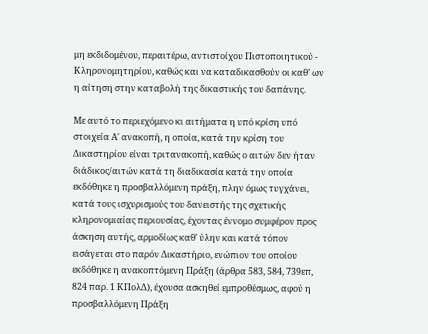μη εκδιδομένου, περαιτέρω, αντιστοίχου Πιστοποιητικού - Κληρονομητηρίου, καθώς και να καταδικασθούν οι καθ’ ων η αίτηση στην καταβολή της δικαστικής του δαπάνης.

Με αυτό το περιεχόμενο κι αιτήματα η υπό κρίση υπό στοιχεία Α' ανακοπή, η οποία, κατά την κρίση του Δικαστηρίου είναι τριτανακοπή, καθώς ο αιτών δεν ήταν διάδικος/αιτών κατά τη διαδικασία κατά την οποία εκδόθηκε η προσβαλλόμενη πράξη, πλην όμως τυγχάνει, κατά τους ισχυρισμούς του δανειστής της σχετικής κληρονομιαίας περιουσίας, έχοντας έννομο συμφέρον προς άσκηση αυτής, αρμοδίως καθ' ύλην και κατά τόπον εισάγεται στο παρόν Δικαστήριο, ενώπιον του οποίου εκδόθηκε η ανακοπτόμενη Πράξη (άρθρα 583, 584, 739επ, 824 παρ. 1 ΚΠολΔ), έχουσα ασκηθεί εμπροθέσμως, αφού η προσβαλλόμενη Πράξη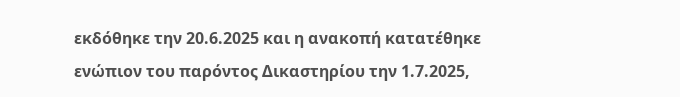εκδόθηκε την 20.6.2025 και η ανακοπή κατατέθηκε ενώπιον του παρόντος Δικαστηρίου την 1.7.2025,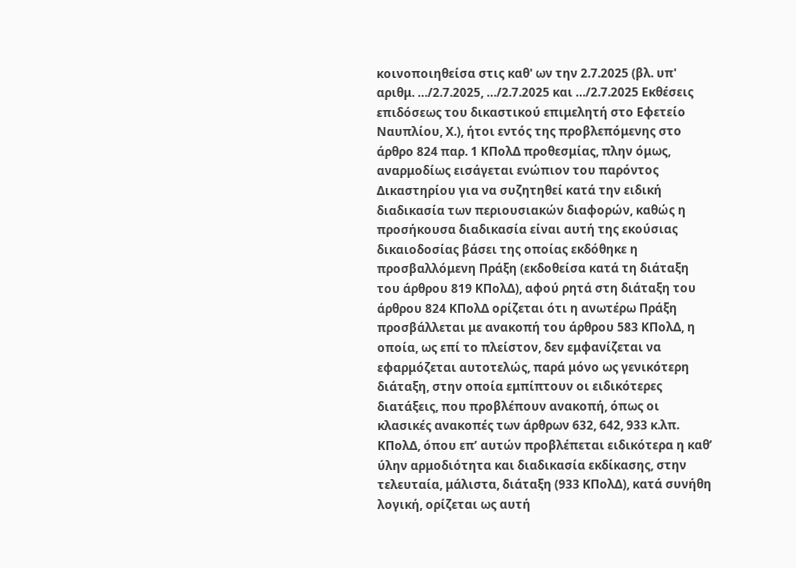κοινοποιηθείσα στις καθ' ων την 2.7.2025 (βλ. υπ' αριθμ. …/2.7.2025, …/2.7.2025 και …/2.7.2025 Εκθέσεις επιδόσεως του δικαστικού επιμελητή στο Εφετείο Ναυπλίου, Χ.), ήτοι εντός της προβλεπόμενης στο άρθρο 824 παρ. 1 ΚΠολΔ προθεσμίας, πλην όμως, αναρμοδίως εισάγεται ενώπιον του παρόντος Δικαστηρίου για να συζητηθεί κατά την ειδική διαδικασία των περιουσιακών διαφορών, καθώς η προσήκουσα διαδικασία είναι αυτή της εκούσιας δικαιοδοσίας βάσει της οποίας εκδόθηκε η προσβαλλόμενη Πράξη (εκδοθείσα κατά τη διάταξη του άρθρου 819 ΚΠολΔ), αφού ρητά στη διάταξη του άρθρου 824 ΚΠολΔ ορίζεται ότι η ανωτέρω Πράξη προσβάλλεται με ανακοπή του άρθρου 583 ΚΠολΔ, η οποία, ως επί το πλείστον, δεν εμφανίζεται να εφαρμόζεται αυτοτελώς, παρά μόνο ως γενικότερη διάταξη, στην οποία εμπίπτουν οι ειδικότερες διατάξεις, που προβλέπουν ανακοπή, όπως οι κλασικές ανακοπές των άρθρων 632, 642, 933 κ.λπ. ΚΠολΔ, όπου επ’ αυτών προβλέπεται ειδικότερα η καθ’ ύλην αρμοδιότητα και διαδικασία εκδίκασης, στην τελευταία, μάλιστα, διάταξη (933 ΚΠολΔ), κατά συνήθη λογική, ορίζεται ως αυτή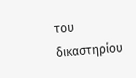του δικαστηρίου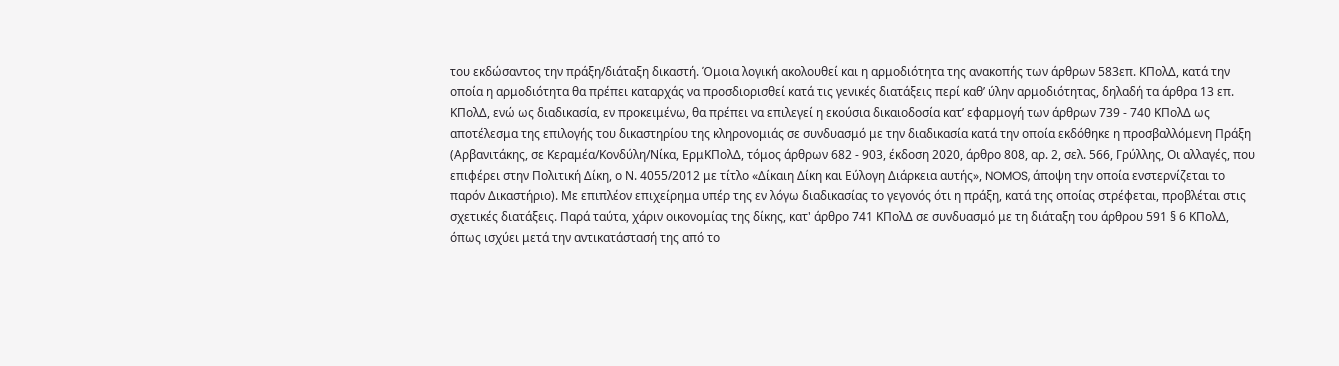του εκδώσαντος την πράξη/διάταξη δικαστή. Όμοια λογική ακολουθεί και η αρμοδιότητα της ανακοπής των άρθρων 583επ. ΚΠολΔ, κατά την οποία η αρμοδιότητα θα πρέπει καταρχάς να προσδιορισθεί κατά τις γενικές διατάξεις περί καθ’ ύλην αρμοδιότητας, δηλαδή τα άρθρα 13 επ. ΚΠολΔ, ενώ ως διαδικασία, εν προκειμένω, θα πρέπει να επιλεγεί η εκούσια δικαιοδοσία κατ’ εφαρμογή των άρθρων 739 - 740 ΚΠολΔ ως αποτέλεσμα της επιλογής του δικαστηρίου της κληρονομιάς σε συνδυασμό με την διαδικασία κατά την οποία εκδόθηκε η προσβαλλόμενη Πράξη (Αρβανιτάκης, σε Κεραμέα/Κονδύλη/Νίκα, ΕρμΚΠολΔ, τόμος άρθρων 682 - 903, έκδοση 2020, άρθρο 808, αρ. 2, σελ. 566, Γρύλλης, Οι αλλαγές, που επιφέρει στην Πολιτική Δίκη, ο Ν. 4055/2012 με τίτλο «Δίκαιη Δίκη και Εύλογη Διάρκεια αυτής», NOMOS, άποψη την οποία ενστερνίζεται το παρόν Δικαστήριο). Με επιπλέον επιχείρημα υπέρ της εν λόγω διαδικασίας το γεγονός ότι η πράξη, κατά της οποίας στρέφεται, προβλέται στις σχετικές διατάξεις. Παρά ταύτα, χάριν οικονομίας της δίκης, κατ' άρθρο 741 ΚΠολΔ σε συνδυασμό με τη διάταξη του άρθρου 591 § 6 ΚΠολΔ, όπως ισχύει μετά την αντικατάστασή της από το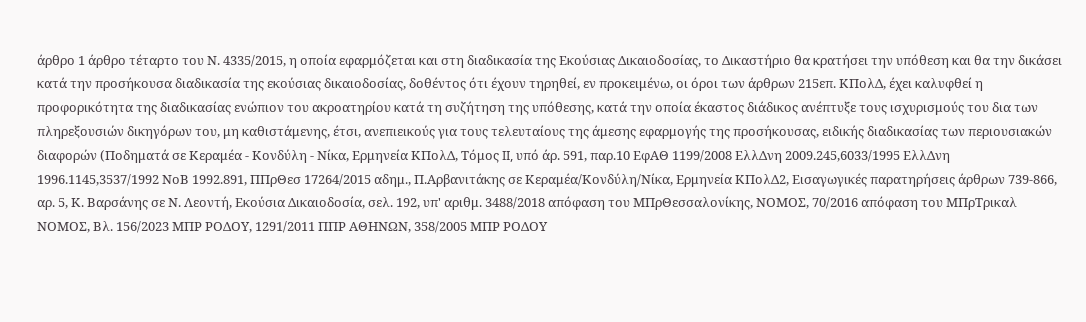άρθρο 1 άρθρο τέταρτο του Ν. 4335/2015, η οποία εφαρμόζεται και στη διαδικασία της Εκούσιας Δικαιοδοσίας, το Δικαστήριο θα κρατήσει την υπόθεση και θα την δικάσει κατά την προσήκουσα διαδικασία της εκούσιας δικαιοδοσίας, δοθέντος ότι έχουν τηρηθεί, εν προκειμένω, οι όροι των άρθρων 215επ. ΚΠολΔ, έχει καλυφθεί η προφορικότητα της διαδικασίας ενώπιον του ακροατηρίου κατά τη συζήτηση της υπόθεσης, κατά την οποία έκαστος διάδικος ανέπτυξε τους ισχυρισμούς του δια των πληρεξουσιών δικηγόρων του, μη καθιστάμενης, έτσι, ανεπιεικούς για τους τελευταίους της άμεσης εφαρμογής της προσήκουσας, ειδικής διαδικασίας των περιουσιακών διαφορών (Ποδηματά σε Κεραμέα - Κονδύλη - Νίκα, Ερμηνεία ΚΠολΔ, Τόμος II, υπό άρ. 591, παρ.10 ΕφΑΘ 1199/2008 ΕλλΔνη 2009.245,6033/1995 ΕλλΔνη 1996.1145,3537/1992 ΝοΒ 1992.891, ΠΠρΘεσ 17264/2015 αδημ., Π.Αρβανιτάκης σε Κεραμέα/Κονδύλη/Νίκα, Ερμηνεία ΚΠολΔ2, Εισαγωγικές παρατηρήσεις άρθρων 739-866, αρ. 5, Κ. Βαρσάνης σε Ν. Λεοντή, Εκούσια Δικαιοδοσία, σελ. 192, υπ' αριθμ. 3488/2018 απόφαση του ΜΠρΘεσσαλονίκης, ΝΟΜΟΣ, 70/2016 απόφαση του ΜΠρΤρικαλ ΝΟΜΟΣ, Βλ. 156/2023 ΜΠΡ ΡΟΔΟΥ, 1291/2011 ΠΠΡ ΑΘΗΝΩΝ, 358/2005 ΜΠΡ ΡΟΔΟΥ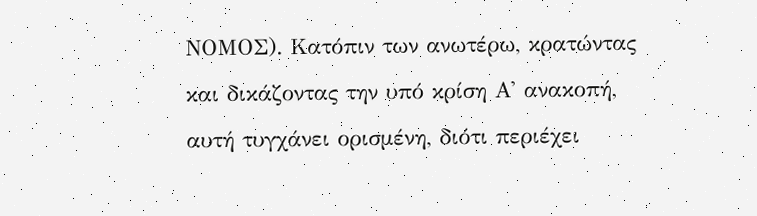ΝΟΜΟΣ). Κατόπιν των ανωτέρω, κρατώντας και δικάζοντας την υπό κρίση Α' ανακοπή, αυτή τυγχάνει ορισμένη, διότι περιέχει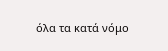όλα τα κατά νόμο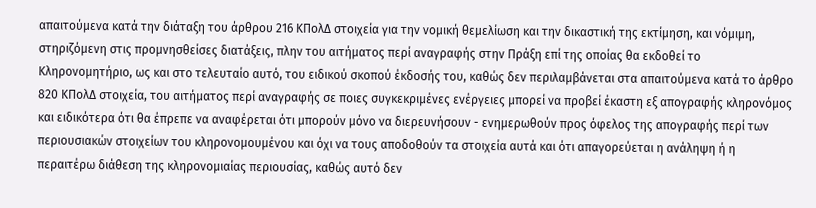απαιτούμενα κατά την διάταξη του άρθρου 216 ΚΠολΔ στοιχεία για την νομική θεμελίωση και την δικαστική της εκτίμηση, και νόμιμη, στηριζόμενη στις προμνησθείσες διατάξεις, πλην του αιτήματος περί αναγραφής στην Πράξη επί της οποίας θα εκδοθεί το Κληρονομητήριο, ως και στο τελευταίο αυτό, του ειδικού σκοπού έκδοσής του, καθώς δεν περιλαμβάνεται στα απαιτούμενα κατά το άρθρο 820 ΚΠολΔ στοιχεία, του αιτήματος περί αναγραφής σε ποιες συγκεκριμένες ενέργειες μπορεί να προβεί έκαστη εξ απογραφής κληρονόμος και ειδικότερα ότι θα έπρεπε να αναφέρεται ότι μπορούν μόνο να διερευνήσουν - ενημερωθούν προς όφελος της απογραφής περί των περιουσιακών στοιχείων του κληρονομουμένου και όχι να τους αποδοθούν τα στοιχεία αυτά και ότι απαγορεύεται η ανάληψη ή η περαιτέρω διάθεση της κληρονομιαίας περιουσίας, καθώς αυτό δεν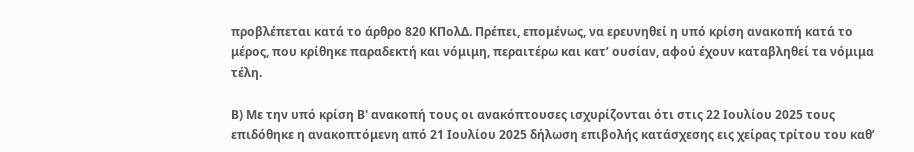προβλέπεται κατά το άρθρο 820 ΚΠολΔ. Πρέπει, επομένως, να ερευνηθεί η υπό κρίση ανακοπή κατά το μέρος, που κρίθηκε παραδεκτή και νόμιμη, περαιτέρω και κατ’ ουσίαν, αφού έχουν καταβληθεί τα νόμιμα τέλη.

Β) Με την υπό κρίση Β' ανακοπή τους οι ανακόπτουσες ισχυρίζονται ότι στις 22 Ιουλίου 2025 τους επιδόθηκε η ανακοπτόμενη από 21 Ιουλίου 2025 δήλωση επιβολής κατάσχεσης εις χείρας τρίτου του καθ’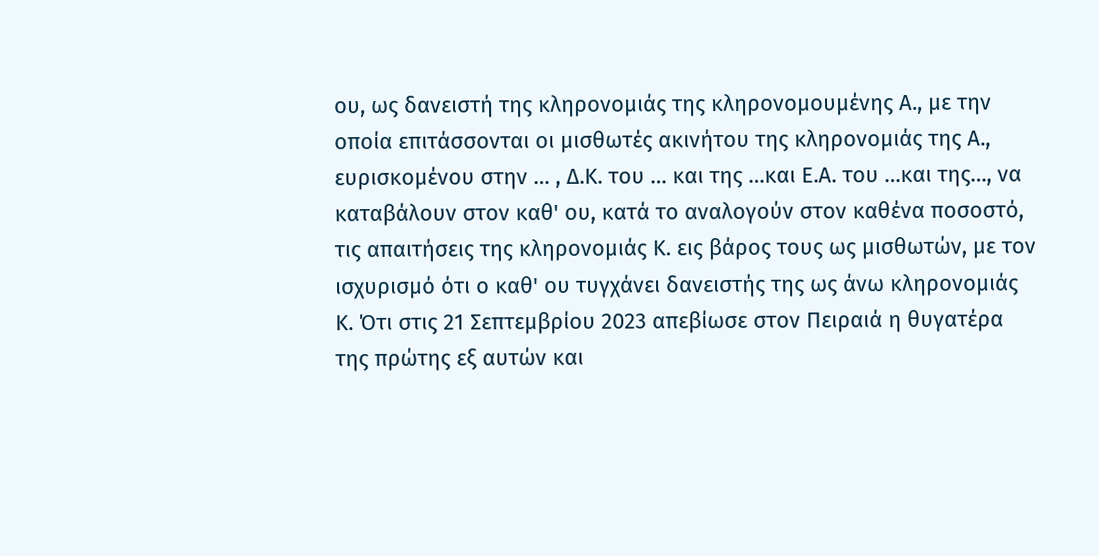ου, ως δανειστή της κληρονομιάς της κληρονομουμένης Α., με την οποία επιτάσσονται οι μισθωτές ακινήτου της κληρονομιάς της Α., ευρισκομένου στην … , Δ.Κ. του … και της …και Ε.Α. του …και της…, να καταβάλουν στον καθ' ου, κατά το αναλογούν στον καθένα ποσοστό, τις απαιτήσεις της κληρονομιάς Κ. εις βάρος τους ως μισθωτών, με τον ισχυρισμό ότι ο καθ' ου τυγχάνει δανειστής της ως άνω κληρονομιάς Κ. Ότι στις 21 Σεπτεμβρίου 2023 απεβίωσε στον Πειραιά η θυγατέρα της πρώτης εξ αυτών και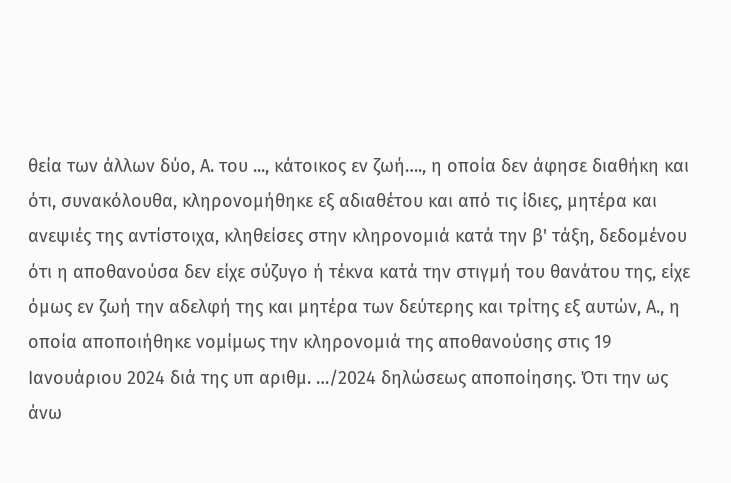θεία των άλλων δύο, Α. του ..., κάτοικος εν ζωή…., η οποία δεν άφησε διαθήκη και ότι, συνακόλουθα, κληρονομήθηκε εξ αδιαθέτου και από τις ίδιες, μητέρα και ανεψιές της αντίστοιχα, κληθείσες στην κληρονομιά κατά την β' τάξη, δεδομένου ότι η αποθανούσα δεν είχε σύζυγο ή τέκνα κατά την στιγμή του θανάτου της, είχε όμως εν ζωή την αδελφή της και μητέρα των δεύτερης και τρίτης εξ αυτών, Α., η οποία αποποιήθηκε νομίμως την κληρονομιά της αποθανούσης στις 19 Ιανουάριου 2024 διά της υπ αριθμ. …/2024 δηλώσεως αποποίησης. Ότι την ως άνω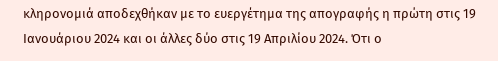κληρονομιά αποδεχθήκαν με το ευεργέτημα της απογραφής η πρώτη στις 19 Ιανουάριου 2024 και οι άλλες δύο στις 19 Απριλίου 2024. Ότι ο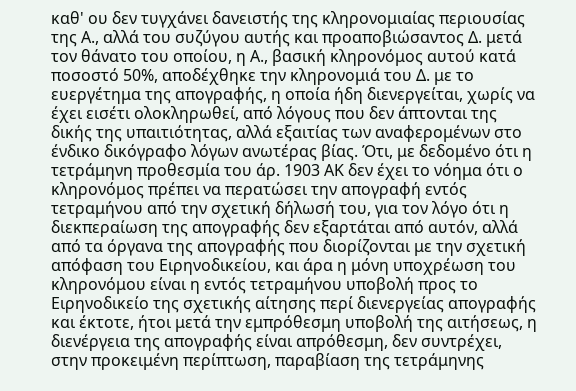καθ' ου δεν τυγχάνει δανειστής της κληρονομιαίας περιουσίας της Α., αλλά του συζύγου αυτής και προαποβιώσαντος Δ. μετά τον θάνατο του οποίου, η Α., βασική κληρονόμος αυτού κατά ποσοστό 50%, αποδέχθηκε την κληρονομιά του Δ. με το ευεργέτημα της απογραφής, η οποία ήδη διενεργείται, χωρίς να έχει εισέτι ολοκληρωθεί, από λόγους που δεν άπτονται της δικής της υπαιτιότητας, αλλά εξαιτίας των αναφερομένων στο ένδικο δικόγραφο λόγων ανωτέρας βίας. Ότι, με δεδομένο ότι η τετράμηνη προθεσμία του άρ. 1903 ΑΚ δεν έχει το νόημα ότι ο κληρονόμος πρέπει να περατώσει την απογραφή εντός τετραμήνου από την σχετική δήλωσή του, για τον λόγο ότι η διεκπεραίωση της απογραφής δεν εξαρτάται από αυτόν, αλλά από τα όργανα της απογραφής που διορίζονται με την σχετική απόφαση του Ειρηνοδικείου, και άρα η μόνη υποχρέωση του κληρονόμου είναι η εντός τετραμήνου υποβολή προς το Ειρηνοδικείο της σχετικής αίτησης περί διενεργείας απογραφής και έκτοτε, ήτοι μετά την εμπρόθεσμη υποβολή της αιτήσεως, η διενέργεια της απογραφής είναι απρόθεσμη, δεν συντρέχει, στην προκειμένη περίπτωση, παραβίαση της τετράμηνης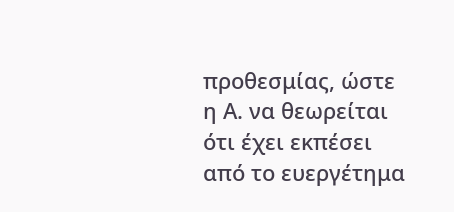προθεσμίας, ώστε η Α. να θεωρείται ότι έχει εκπέσει από το ευεργέτημα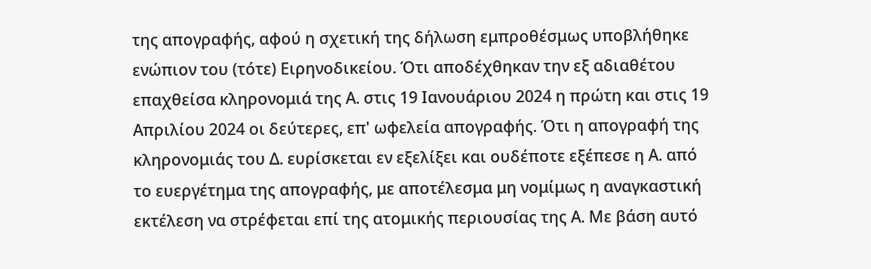της απογραφής, αφού η σχετική της δήλωση εμπροθέσμως υποβλήθηκε ενώπιον του (τότε) Ειρηνοδικείου. Ότι αποδέχθηκαν την εξ αδιαθέτου επαχθείσα κληρονομιά της Α. στις 19 Ιανουάριου 2024 η πρώτη και στις 19 Απριλίου 2024 οι δεύτερες, επ' ωφελεία απογραφής. Ότι η απογραφή της κληρονομιάς του Δ. ευρίσκεται εν εξελίξει και ουδέποτε εξέπεσε η Α. από το ευεργέτημα της απογραφής, με αποτέλεσμα μη νομίμως η αναγκαστική εκτέλεση να στρέφεται επί της ατομικής περιουσίας της Α. Με βάση αυτό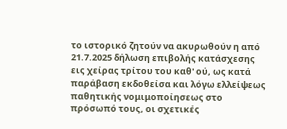το ιστορικό ζητούν να ακυρωθούν η από 21.7.2025 δήλωση επιβολής κατάσχεσης εις χείρας τρίτου του καθ' ού, ως κατά παράβαση εκδοθείσα και λόγω ελλείψεως παθητικής νομιμοποίησεως στο πρόσωπό τους, οι σχετικές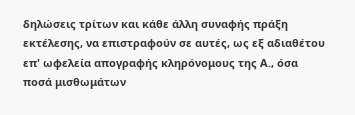δηλώσεις τρίτων και κάθε άλλη συναφής πράξη εκτέλεσης, να επιστραφούν σε αυτές, ως εξ αδιαθέτου επ' ωφελεία απογραφής κληρόνομους της Α., όσα ποσά μισθωμάτων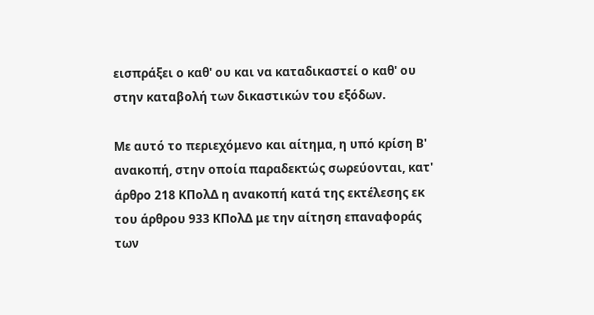εισπράξει ο καθ' ου και να καταδικαστεί ο καθ' ου στην καταβολή των δικαστικών του εξόδων.

Με αυτό το περιεχόμενο και αίτημα, η υπό κρίση Β' ανακοπή, στην οποία παραδεκτώς σωρεύονται, κατ' άρθρο 218 ΚΠολΔ η ανακοπή κατά της εκτέλεσης εκ του άρθρου 933 ΚΠολΔ με την αίτηση επαναφοράς των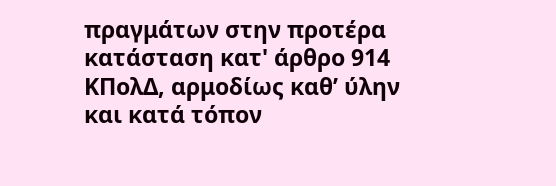πραγμάτων στην προτέρα κατάσταση κατ' άρθρο 914 ΚΠολΔ, αρμοδίως καθ’ ύλην και κατά τόπον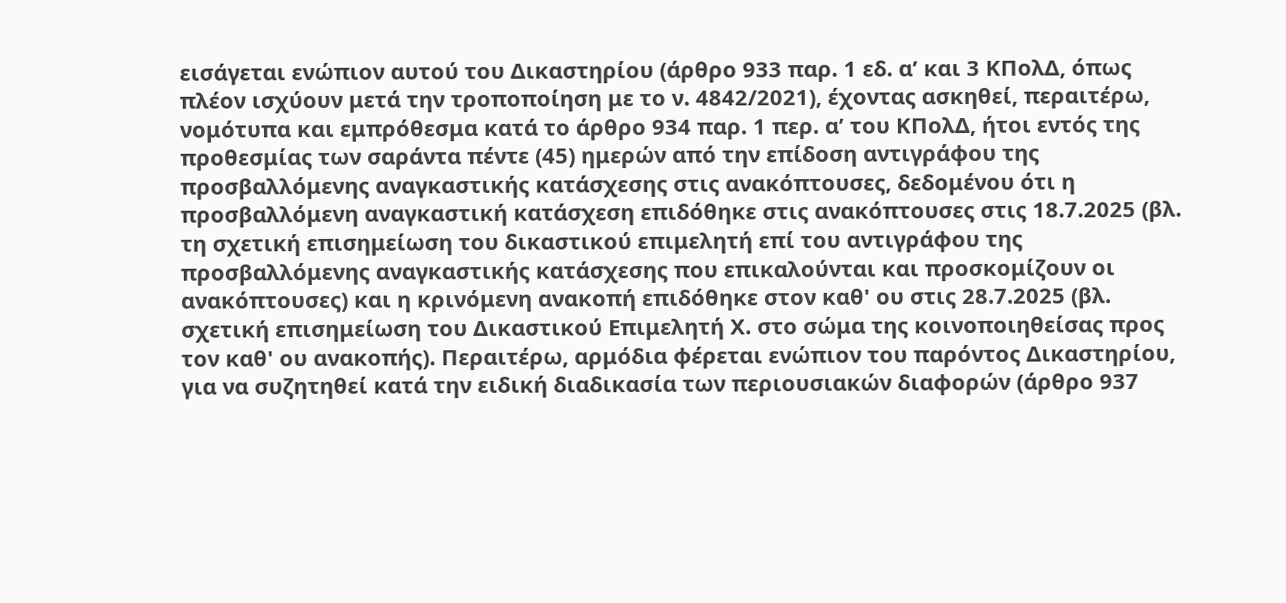εισάγεται ενώπιον αυτού του Δικαστηρίου (άρθρο 933 παρ. 1 εδ. α’ και 3 ΚΠολΔ, όπως πλέον ισχύουν μετά την τροποποίηση με το ν. 4842/2021), έχοντας ασκηθεί, περαιτέρω, νομότυπα και εμπρόθεσμα κατά το άρθρο 934 παρ. 1 περ. α’ του ΚΠολΔ, ήτοι εντός της προθεσμίας των σαράντα πέντε (45) ημερών από την επίδοση αντιγράφου της προσβαλλόμενης αναγκαστικής κατάσχεσης στις ανακόπτουσες, δεδομένου ότι η προσβαλλόμενη αναγκαστική κατάσχεση επιδόθηκε στις ανακόπτουσες στις 18.7.2025 (βλ. τη σχετική επισημείωση του δικαστικού επιμελητή επί του αντιγράφου της προσβαλλόμενης αναγκαστικής κατάσχεσης που επικαλούνται και προσκομίζουν οι ανακόπτουσες) και η κρινόμενη ανακοπή επιδόθηκε στον καθ' ου στις 28.7.2025 (βλ. σχετική επισημείωση του Δικαστικού Επιμελητή Χ. στο σώμα της κοινοποιηθείσας προς τον καθ' ου ανακοπής). Περαιτέρω, αρμόδια φέρεται ενώπιον του παρόντος Δικαστηρίου, για να συζητηθεί κατά την ειδική διαδικασία των περιουσιακών διαφορών (άρθρο 937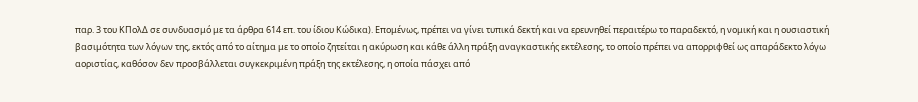παρ. 3 του ΚΠολΔ σε συνδυασμό με τα άρθρα 614 επ. του ίδιου Κώδικα). Επομένως, πρέπει να γίνει τυπικά δεκτή και να ερευνηθεί περαιτέρω το παραδεκτό, η νομική και η ουσιαστική βασιμότητα των λόγων της, εκτός από το αίτημα με το οποίο ζητείται η ακύρωση και κάθε άλλη πράξη αναγκαστικής εκτέλεσης, το οποίο πρέπει να απορριφθεί ως απαράδεκτο λόγω αοριστίας, καθόσον δεν προσβάλλεται συγκεκριμένη πράξη της εκτέλεσης, η οποία πάσχει από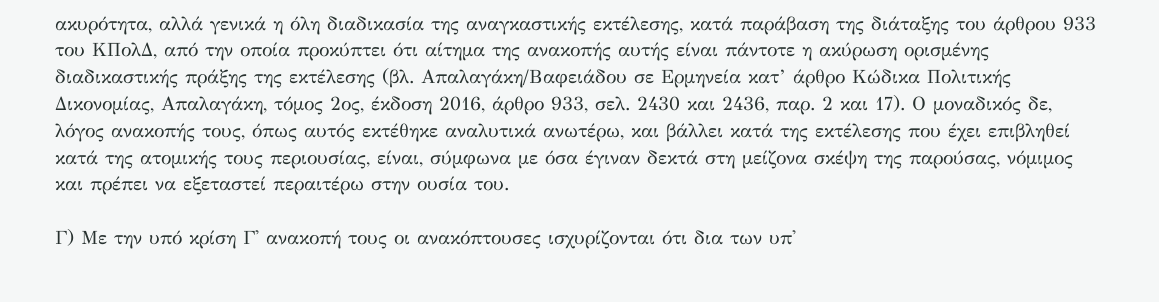ακυρότητα, αλλά γενικά η όλη διαδικασία της αναγκαστικής εκτέλεσης, κατά παράβαση της διάταξης του άρθρου 933 του ΚΠολΔ, από την οποία προκύπτει ότι αίτημα της ανακοπής αυτής είναι πάντοτε η ακύρωση ορισμένης διαδικαστικής πράξης της εκτέλεσης (βλ. Απαλαγάκη/Βαφειάδου σε Ερμηνεία κατ’ άρθρο Κώδικα Πολιτικής Δικονομίας, Απαλαγάκη, τόμος 2ος, έκδοση 2016, άρθρο 933, σελ. 2430 και 2436, παρ. 2 και 17). Ο μοναδικός δε, λόγος ανακοπής τους, όπως αυτός εκτέθηκε αναλυτικά ανωτέρω, και βάλλει κατά της εκτέλεσης που έχει επιβληθεί κατά της ατομικής τους περιουσίας, είναι, σύμφωνα με όσα έγιναν δεκτά στη μείζονα σκέψη της παρούσας, νόμιμος και πρέπει να εξεταστεί περαιτέρω στην ουσία του.

Γ) Με την υπό κρίση Γ' ανακοπή τους οι ανακόπτουσες ισχυρίζονται ότι δια των υπ'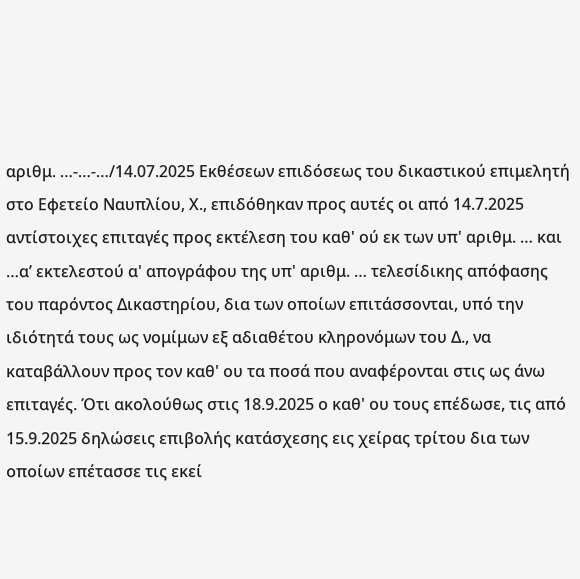αριθμ. …-…-…/14.07.2025 Εκθέσεων επιδόσεως του δικαστικού επιμελητή στο Εφετείο Ναυπλίου, Χ., επιδόθηκαν προς αυτές οι από 14.7.2025 αντίστοιχες επιταγές προς εκτέλεση του καθ' ού εκ των υπ' αριθμ. … και …α’ εκτελεστού α' απογράφου της υπ' αριθμ. … τελεσίδικης απόφασης του παρόντος Δικαστηρίου, δια των οποίων επιτάσσονται, υπό την ιδιότητά τους ως νομίμων εξ αδιαθέτου κληρονόμων του Δ., να καταβάλλουν προς τον καθ' ου τα ποσά που αναφέρονται στις ως άνω επιταγές. Ότι ακολούθως στις 18.9.2025 ο καθ' ου τους επέδωσε, τις από 15.9.2025 δηλώσεις επιβολής κατάσχεσης εις χείρας τρίτου δια των οποίων επέτασσε τις εκεί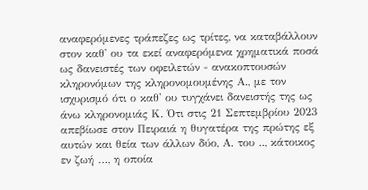αναφερόμενες τράπεζες ως τρίτες, να καταβάλλουν στον καθ' ου τα εκεί αναφερόμενα χρηματικά ποσά ως δανειστές των οφειλετών - ανακοπτουσών κληρονόμων της κληρονομουμένης Α., με τον ισχυρισμό ότι ο καθ' ου τυγχάνει δανειστής της ως άνω κληρονομιάς Κ. Ότι στις 21 Σεπτεμβρίου 2023 απεβίωσε στον Πειραιά η θυγατέρα της πρώτης εξ αυτών και θεία των άλλων δύο, Α. του .., κάτοικος εν ζωή …, η οποία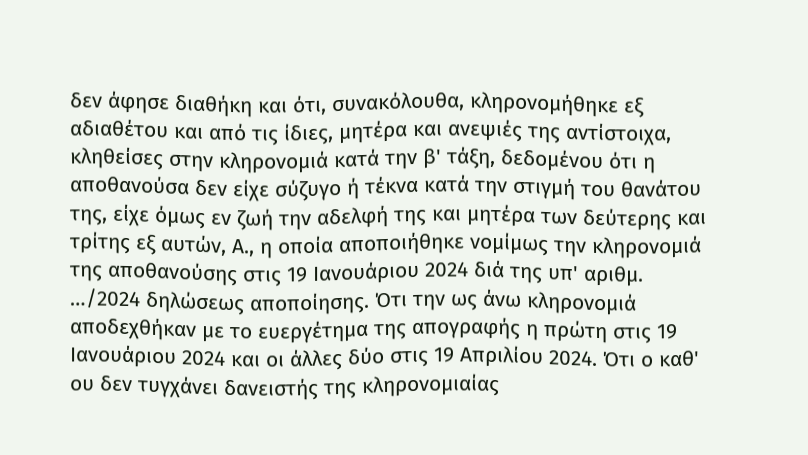δεν άφησε διαθήκη και ότι, συνακόλουθα, κληρονομήθηκε εξ αδιαθέτου και από τις ίδιες, μητέρα και ανεψιές της αντίστοιχα, κληθείσες στην κληρονομιά κατά την β' τάξη, δεδομένου ότι η αποθανούσα δεν είχε σύζυγο ή τέκνα κατά την στιγμή του θανάτου της, είχε όμως εν ζωή την αδελφή της και μητέρα των δεύτερης και τρίτης εξ αυτών, Α., η οποία αποποιήθηκε νομίμως την κληρονομιά της αποθανούσης στις 19 Ιανουάριου 2024 διά της υπ' αριθμ. …/2024 δηλώσεως αποποίησης. Ότι την ως άνω κληρονομιά αποδεχθήκαν με το ευεργέτημα της απογραφής η πρώτη στις 19 Ιανουάριου 2024 και οι άλλες δύο στις 19 Απριλίου 2024. Ότι ο καθ' ου δεν τυγχάνει δανειστής της κληρονομιαίας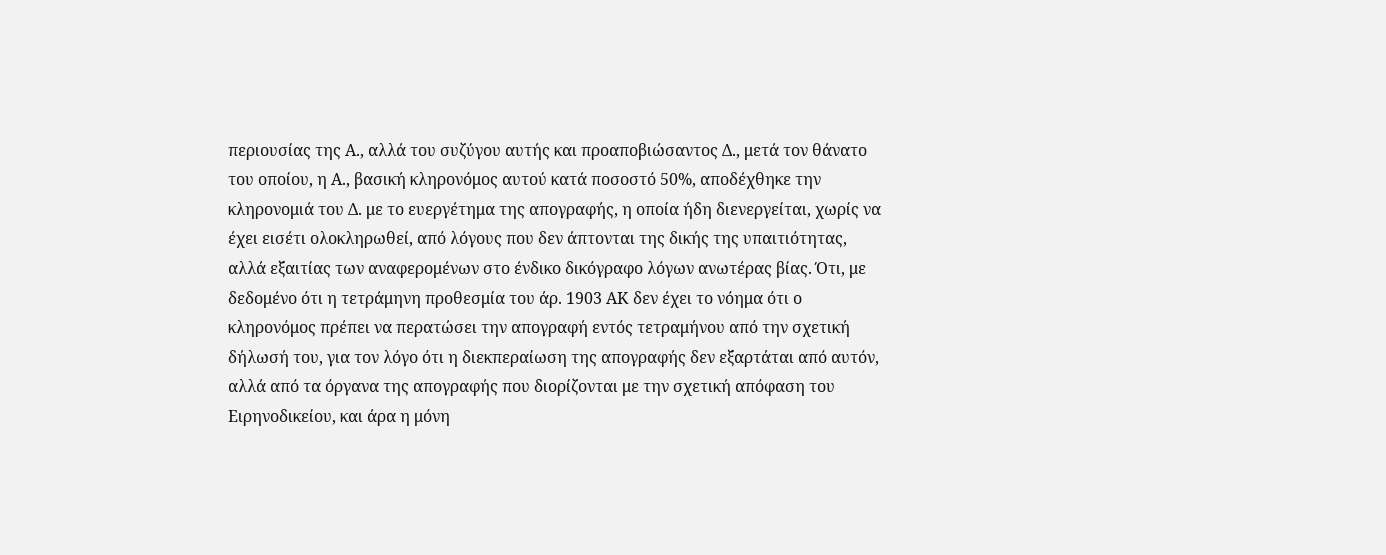περιουσίας της Α., αλλά του συζύγου αυτής και προαποβιώσαντος Δ., μετά τον θάνατο του οποίου, η Α., βασική κληρονόμος αυτού κατά ποσοστό 50%, αποδέχθηκε την κληρονομιά του Δ. με το ευεργέτημα της απογραφής, η οποία ήδη διενεργείται, χωρίς να έχει εισέτι ολοκληρωθεί, από λόγους που δεν άπτονται της δικής της υπαιτιότητας, αλλά εξαιτίας των αναφερομένων στο ένδικο δικόγραφο λόγων ανωτέρας βίας. Ότι, με δεδομένο ότι η τετράμηνη προθεσμία του άρ. 1903 ΑΚ δεν έχει το νόημα ότι ο κληρονόμος πρέπει να περατώσει την απογραφή εντός τετραμήνου από την σχετική δήλωσή του, για τον λόγο ότι η διεκπεραίωση της απογραφής δεν εξαρτάται από αυτόν, αλλά από τα όργανα της απογραφής που διορίζονται με την σχετική απόφαση του Ειρηνοδικείου, και άρα η μόνη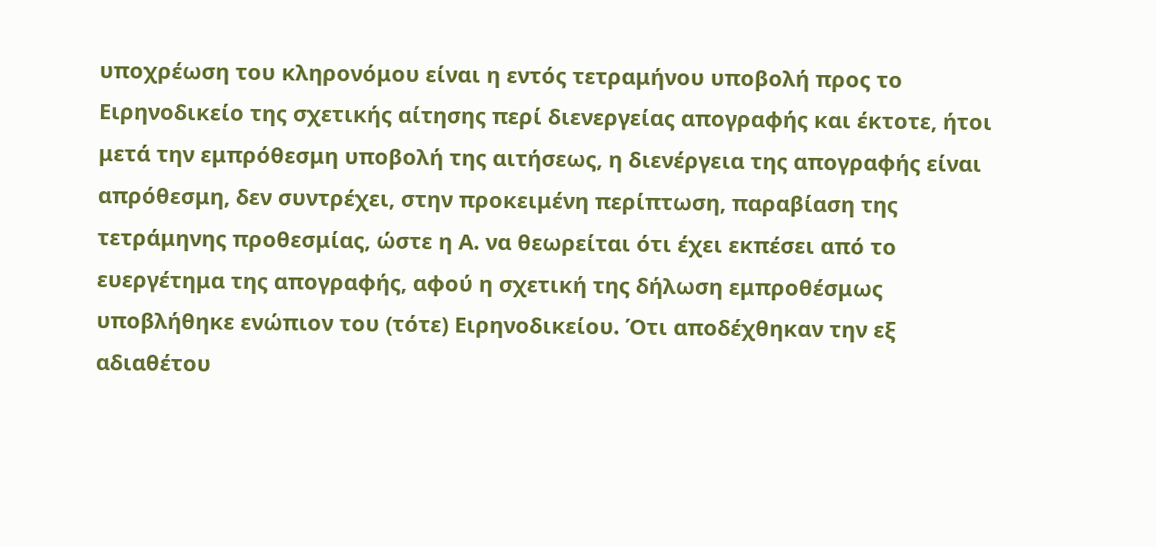υποχρέωση του κληρονόμου είναι η εντός τετραμήνου υποβολή προς το Ειρηνοδικείο της σχετικής αίτησης περί διενεργείας απογραφής και έκτοτε, ήτοι μετά την εμπρόθεσμη υποβολή της αιτήσεως, η διενέργεια της απογραφής είναι απρόθεσμη, δεν συντρέχει, στην προκειμένη περίπτωση, παραβίαση της τετράμηνης προθεσμίας, ώστε η Α. να θεωρείται ότι έχει εκπέσει από το ευεργέτημα της απογραφής, αφού η σχετική της δήλωση εμπροθέσμως υποβλήθηκε ενώπιον του (τότε) Ειρηνοδικείου. Ότι αποδέχθηκαν την εξ αδιαθέτου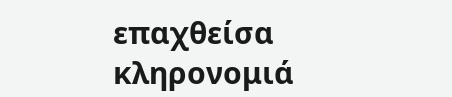επαχθείσα κληρονομιά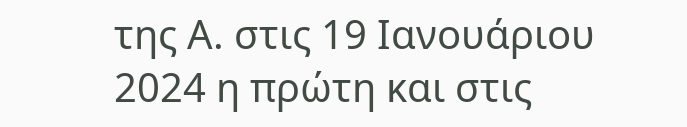της Α. στις 19 Ιανουάριου 2024 η πρώτη και στις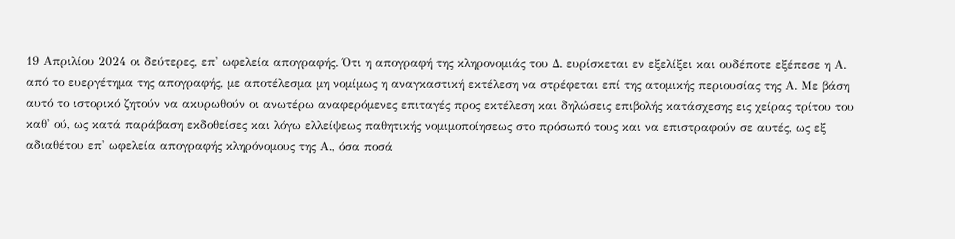19 Απριλίου 2024 οι δεύτερες, επ' ωφελεία απογραφής. Ότι η απογραφή της κληρονομιάς του Δ. ευρίσκεται εν εξελίξει και ουδέποτε εξέπεσε η Α. από το ευεργέτημα της απογραφής, με αποτέλεσμα μη νομίμως η αναγκαστική εκτέλεση να στρέφεται επί της ατομικής περιουσίας της Α. Με βάση αυτό το ιστορικό ζητούν να ακυρωθούν οι ανωτέρω αναφερόμενες επιταγές προς εκτέλεση και δηλώσεις επιβολής κατάσχεσης εις χείρας τρίτου του καθ' ού, ως κατά παράβαση εκδοθείσες και λόγω ελλείψεως παθητικής νομιμοποίησεως στο πρόσωπό τους και να επιστραφούν σε αυτές, ως εξ αδιαθέτου επ' ωφελεία απογραφής κληρόνομους της Α., όσα ποσά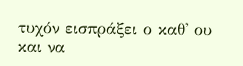τυχόν εισπράξει ο καθ' ου και να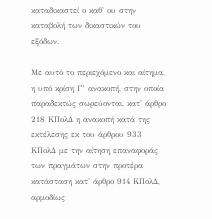καταδικαστεί ο καθ' ου στην καταβολή των δικαστικών του εξόδων.

Με αυτό το περιεχόμενο και αίτημα, η υπό κρίση Γ’ ανακοπή, στην οποία παραδεκτώς σωρεύονται, κατ' άρθρο 218 ΚΠολΔ η ανακοπή κατά της εκτέλεσης εκ του άρθρου 933 ΚΠολΔ με την αίτηση επαναφοράς των πραγμάτων στην προτέρα κατάσταση κατ' άρθρο 914 ΚΠολΔ, αρμοδίως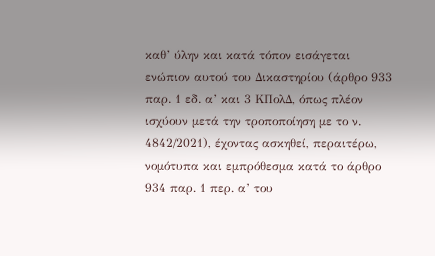καθ’ ύλην και κατά τόπον εισάγεται ενώπιον αυτού του Δικαστηρίου (άρθρο 933 παρ. 1 εδ. α’ και 3 ΚΠολΔ, όπως πλέον ισχύουν μετά την τροποποίηση με το ν. 4842/2021), έχοντας ασκηθεί, περαιτέρω, νομότυπα και εμπρόθεσμα κατά το άρθρο 934 παρ. 1 περ. α’ του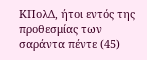ΚΠολΔ, ήτοι εντός της προθεσμίας των σαράντα πέντε (45)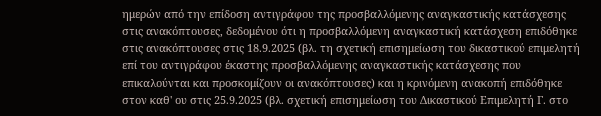ημερών από την επίδοση αντιγράφου της προσβαλλόμενης αναγκαστικής κατάσχεσης στις ανακόπτουσες, δεδομένου ότι η προσβαλλόμενη αναγκαστική κατάσχεση επιδόθηκε στις ανακόπτουσες στις 18.9.2025 (βλ. τη σχετική επισημείωση του δικαστικού επιμελητή επί του αντιγράφου έκαστης προσβαλλόμενης αναγκαστικής κατάσχεσης που επικαλούνται και προσκομίζουν οι ανακόπτουσες) και η κρινόμενη ανακοπή επιδόθηκε στον καθ' ου στις 25.9.2025 (βλ. σχετική επισημείωση του Δικαστικού Επιμελητή Γ. στο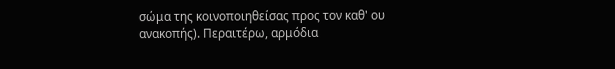σώμα της κοινοποιηθείσας προς τον καθ' ου ανακοπής). Περαιτέρω, αρμόδια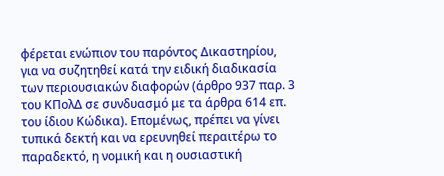φέρεται ενώπιον του παρόντος Δικαστηρίου, για να συζητηθεί κατά την ειδική διαδικασία των περιουσιακών διαφορών (άρθρο 937 παρ. 3 του ΚΠολΔ σε συνδυασμό με τα άρθρα 614 επ. του ίδιου Κώδικα). Επομένως, πρέπει να γίνει τυπικά δεκτή και να ερευνηθεί περαιτέρω το παραδεκτό, η νομική και η ουσιαστική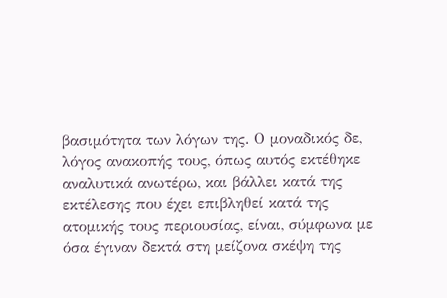βασιμότητα των λόγων της. Ο μοναδικός δε, λόγος ανακοπής τους, όπως αυτός εκτέθηκε αναλυτικά ανωτέρω, και βάλλει κατά της εκτέλεσης που έχει επιβληθεί κατά της ατομικής τους περιουσίας, είναι, σύμφωνα με όσα έγιναν δεκτά στη μείζονα σκέψη της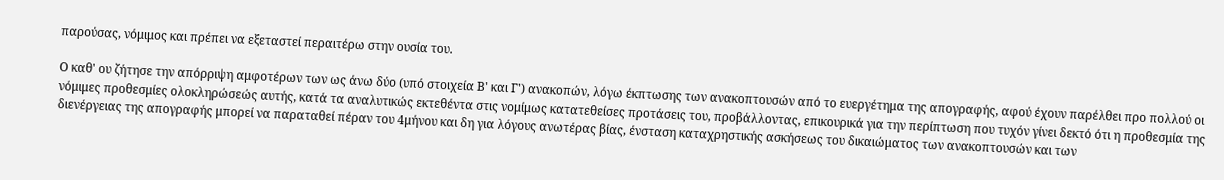παρούσας, νόμιμος και πρέπει να εξεταστεί περαιτέρω στην ουσία του.

Ο καθ' ου ζήτησε την απόρριψη αμφοτέρων των ως άνω δύο (υπό στοιχεία Β' και Γ') ανακοπών, λόγω έκπτωσης των ανακοπτουσών από το ευεργέτημα της απογραφής, αφού έχουν παρέλθει προ πολλού οι νόμιμες προθεσμίες ολοκληρώσεώς αυτής, κατά τα αναλυτικώς εκτεθέντα στις νομίμως κατατεθείσες προτάσεις του, προβάλλοντας, επικουρικά για την περίπτωση που τυχόν γίνει δεκτό ότι η προθεσμία της διενέργειας της απογραφής μπορεί να παραταθεί πέραν του 4μήνου και δη για λόγους ανωτέρας βίας, ένσταση καταχρηστικής ασκήσεως του δικαιώματος των ανακοπτουσών και των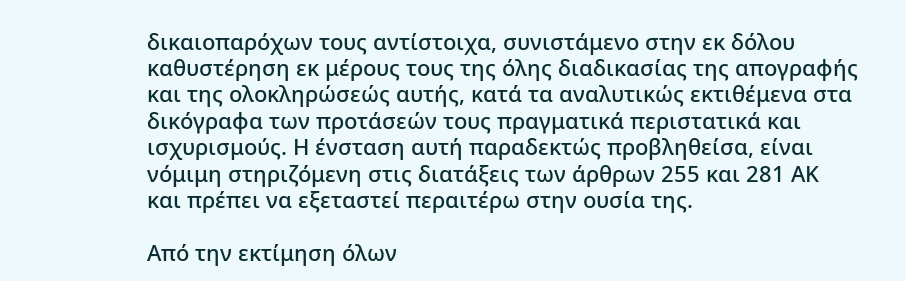δικαιοπαρόχων τους αντίστοιχα, συνιστάμενο στην εκ δόλου καθυστέρηση εκ μέρους τους της όλης διαδικασίας της απογραφής και της ολοκληρώσεώς αυτής, κατά τα αναλυτικώς εκτιθέμενα στα δικόγραφα των προτάσεών τους πραγματικά περιστατικά και ισχυρισμούς. Η ένσταση αυτή παραδεκτώς προβληθείσα, είναι νόμιμη στηριζόμενη στις διατάξεις των άρθρων 255 και 281 ΑΚ και πρέπει να εξεταστεί περαιτέρω στην ουσία της.

Από την εκτίμηση όλων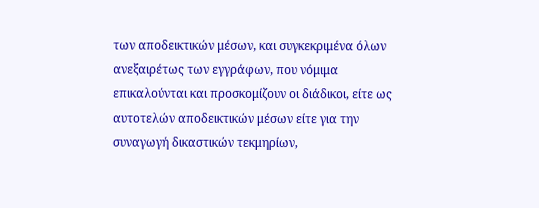των αποδεικτικών μέσων, και συγκεκριμένα όλων ανεξαιρέτως των εγγράφων, που νόμιμα επικαλούνται και προσκομίζουν οι διάδικοι, είτε ως αυτοτελών αποδεικτικών μέσων είτε για την συναγωγή δικαστικών τεκμηρίων,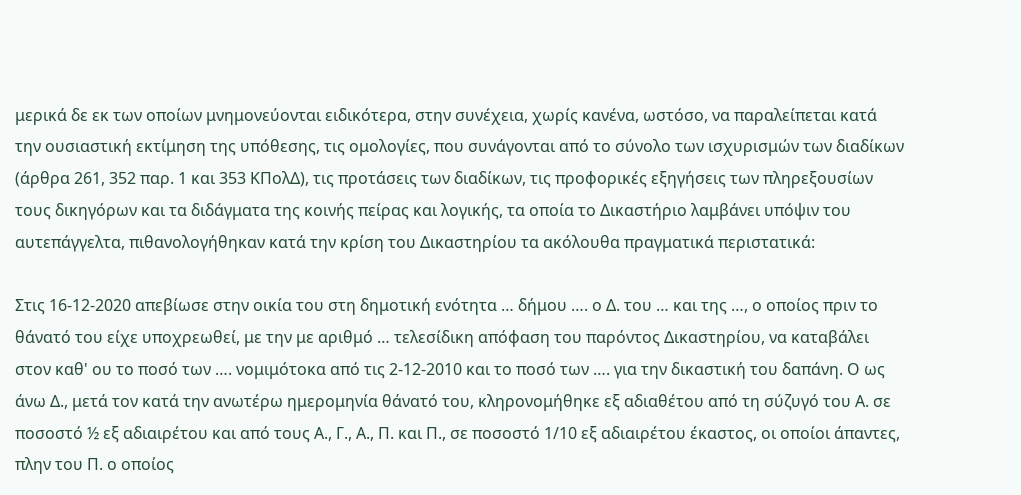μερικά δε εκ των οποίων μνημονεύονται ειδικότερα, στην συνέχεια, χωρίς κανένα, ωστόσο, να παραλείπεται κατά την ουσιαστική εκτίμηση της υπόθεσης, τις ομολογίες, που συνάγονται από το σύνολο των ισχυρισμών των διαδίκων (άρθρα 261, 352 παρ. 1 και 353 ΚΠολΔ), τις προτάσεις των διαδίκων, τις προφορικές εξηγήσεις των πληρεξουσίων τους δικηγόρων και τα διδάγματα της κοινής πείρας και λογικής, τα οποία το Δικαστήριο λαμβάνει υπόψιν του αυτεπάγγελτα, πιθανολογήθηκαν κατά την κρίση του Δικαστηρίου τα ακόλουθα πραγματικά περιστατικά:

Στις 16-12-2020 απεβίωσε στην οικία του στη δημοτική ενότητα … δήμου …. ο Δ. του … και της …, ο οποίος πριν το θάνατό του είχε υποχρεωθεί, με την με αριθμό … τελεσίδικη απόφαση του παρόντος Δικαστηρίου, να καταβάλει στον καθ' ου το ποσό των …. νομιμότοκα από τις 2-12-2010 και το ποσό των …. για την δικαστική του δαπάνη. Ο ως άνω Δ., μετά τον κατά την ανωτέρω ημερομηνία θάνατό του, κληρονομήθηκε εξ αδιαθέτου από τη σύζυγό του Α. σε ποσοστό ½ εξ αδιαιρέτου και από τους Α., Γ., Α., Π. και Π., σε ποσοστό 1/10 εξ αδιαιρέτου έκαστος, οι οποίοι άπαντες, πλην του Π. ο οποίος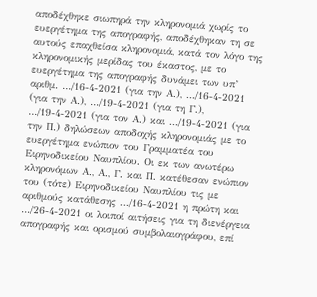αποδέχθηκε σιωπηρά την κληρονομιά χωρίς το ευεργέτημα της απογραφής, αποδέχθηκαν τη σε αυτούς επαχθείσα κληρονομιά, κατά τον λόγο της κληρονομικής μερίδας του έκαστος, με το ευεργέτημα της απογραφής δυνάμει των υπ’ αριθμ. …/16-4-2021 (για την Α.), …/16-4-2021 (για την Α.), …/19-4-2021 (για τη Γ.), …/19-4-2021 (για τον Α.) και …/19-4-2021 (για την Π.) δηλώσεων αποδοχής κληρονομιάς με το ευεργέτημα ενώπιον του Γραμματέα του Ειρηνοδικείου Ναυπλίου. Οι εκ των ανωτέρω κληρονόμων Α., Α., Γ. και Π. κατέθεσαν ενώπιον του (τότε) Ειρηνοδικείου Ναυπλίου τις με αριθμούς κατάθεσης …/16-4-2021 η πρώτη και …/26-4-2021 οι λοιποί αιτήσεις για τη διενέργεια απογραφής και ορισμού συμβολαιογράφου, επί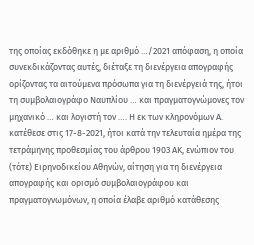της οποίας εκδόθηκε η με αριθμό …/2021 απόφαση, η οποία συνεκδικάζοντας αυτές, διέταξε τη διενέργεια απογραφής ορίζοντας τα αιτούμενα πρόσωπα για τη διενέργειά της, ήτοι τη συμβολαιογράφο Ναυπλίου … και πραγματογνώμονες τον μηχανικό … και λογιστή τον …. Η εκ των κληρονόμων Α. κατέθεσε στις 17-8-2021, ήτοι κατά την τελευταία ημέρα της τετράμηνης προθεσμίας του άρθρου 1903 ΑΚ, ενώπιον του (τότε) Ειρηνοδικείου Αθηνών, αίτηση για τη διενέργεια απογραφής και ορισμό συμβολαιογράφου και πραγματογνωμόνων, η οποία έλαβε αριθμό κατάθεσης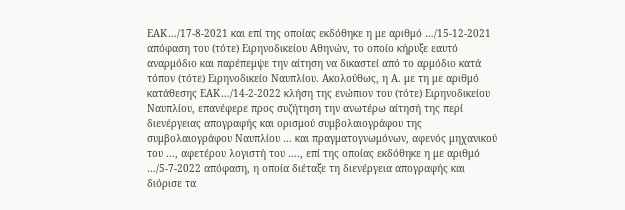ΕΑΚ…/17-8-2021 και επί της οποίας εκδόθηκε η με αριθμό …/15-12-2021 απόφαση του (τότε) Ειρηνοδικείου Αθηνών, το οποίο κήρυξε εαυτό αναρμόδιο και παρέπεμψε την αίτηση να δικαστεί από το αρμόδιο κατά τόπον (τότε) Ειρηνοδικείο Ναυπλίου. Ακολούθως, η Α. με τη με αριθμό κατάθεσης ΕΑΚ…/14-2-2022 κλήση της ενώπιον του (τότε) Ειρηνοδικείου Ναυπλίου, επανέφερε προς συζήτηση την ανωτέρω αίτησή της περί διενέργειας απογραφής και ορισμού συμβολαιογράφου της συμβολαιογράφου Ναυπλίου … και πραγματογνωμόνων, αφενός μηχανικού του …, αφετέρου λογιστή του …., επί της οποίας εκδόθηκε η με αριθμό …/5-7-2022 απόφαση, η οποία διέταξε τη διενέργεια απογραφής και διόρισε τα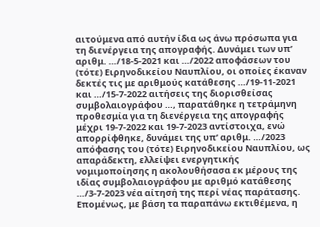αιτούμενα από αυτήν ίδια ως άνω πρόσωπα για τη διενέργεια της απογραφής. Δυνάμει των υπ’ αριθμ. …/18-5-2021 και …/2022 αποφάσεων του (τότε) Ειρηνοδικείου Ναυπλίου, οι οποίες έκαναν δεκτές τις με αριθμούς κατάθεσης …/19-11-2021 και …/15-7-2022 αιτήσεις της διορισθείσας συμβολαιογράφου …, παρατάθηκε η τετράμηνη προθεσμία για τη διενέργεια της απογραφής μέχρι 19-7-2022 και 19-7-2023 αντίστοιχα, ενώ απορρίφθηκε, δυνάμει της υπ’ αριθμ. …/2023 απόφασης του (τότε) Ειρηνοδικείου Ναυπλίου, ως απαράδεκτη, ελλείψει ενεργητικής νομιμοποίησης η ακολουθήσασα εκ μέρους της ιδίας συμβολαιογράφου με αριθμό κατάθεσης …/3-7-2023 νέα αίτησή της περί νέας παράτασης. Επομένως, με βάση τα παραπάνω εκτιθέμενα, η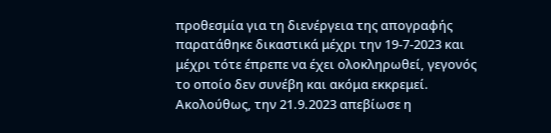προθεσμία για τη διενέργεια της απογραφής παρατάθηκε δικαστικά μέχρι την 19-7-2023 και μέχρι τότε έπρεπε να έχει ολοκληρωθεί, γεγονός το οποίο δεν συνέβη και ακόμα εκκρεμεί. Ακολούθως, την 21.9.2023 απεβίωσε η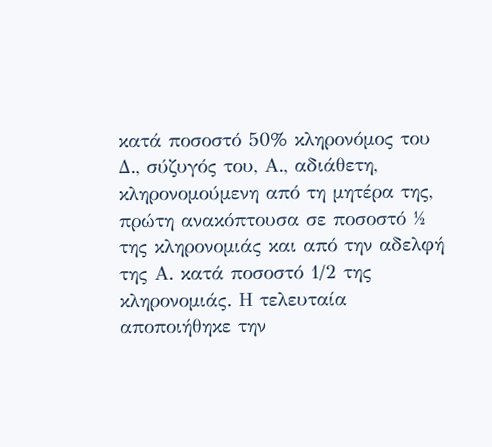κατά ποσοστό 50% κληρονόμος του Δ., σύζυγός του, Α., αδιάθετη, κληρονομούμενη από τη μητέρα της, πρώτη ανακόπτουσα σε ποσοστό ½ της κληρονομιάς και από την αδελφή της Α. κατά ποσοστό 1/2 της κληρονομιάς. Η τελευταία αποποιήθηκε την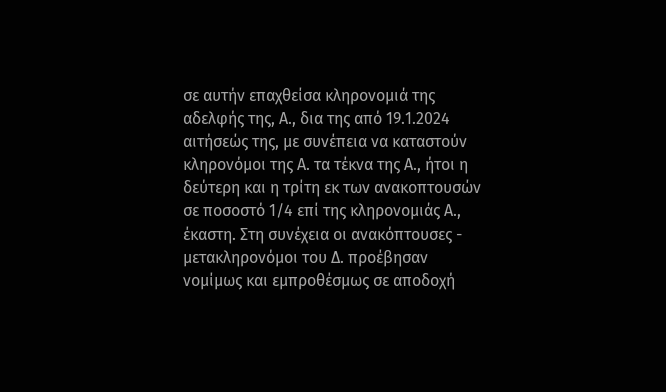σε αυτήν επαχθείσα κληρονομιά της αδελφής της, Α., δια της από 19.1.2024 αιτήσεώς της, με συνέπεια να καταστούν κληρονόμοι της Α. τα τέκνα της Α., ήτοι η δεύτερη και η τρίτη εκ των ανακοπτουσών σε ποσοστό 1/4 επί της κληρονομιάς Α., έκαστη. Στη συνέχεια οι ανακόπτουσες - μετακληρονόμοι του Δ. προέβησαν νομίμως και εμπροθέσμως σε αποδοχή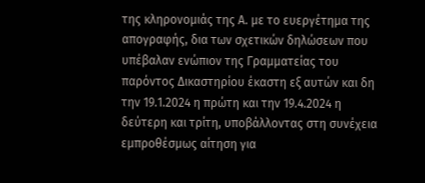της κληρονομιάς της Α. με το ευεργέτημα της απογραφής, δια των σχετικών δηλώσεων που υπέβαλαν ενώπιον της Γραμματείας του παρόντος Δικαστηρίου έκαστη εξ αυτών και δη την 19.1.2024 η πρώτη και την 19.4.2024 η δεύτερη και τρίτη, υποβάλλοντας στη συνέχεια εμπροθέσμως αίτηση για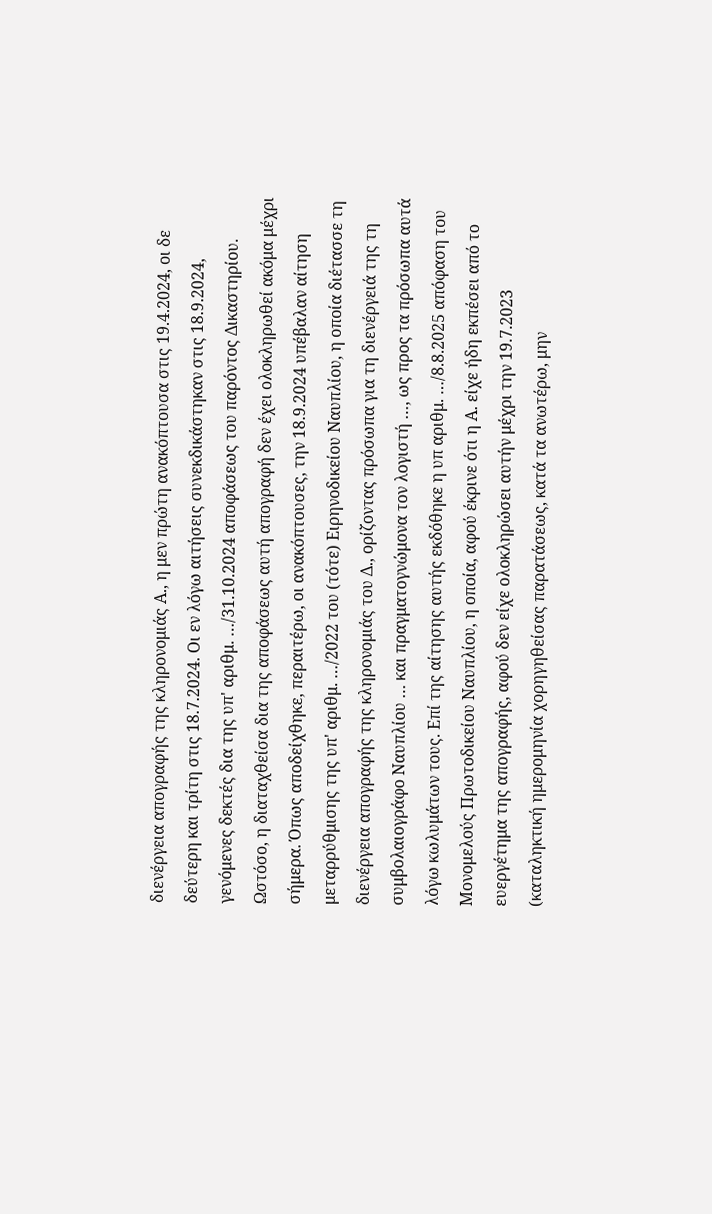διενέργεια απογραφής της κληρονομιάς Α., η μεν πρώτη ανακόπτουσα στις 19.4.2024, οι δε δεύτερη και τρίτη στις 18.7.2024. Οι εν λόγω αιτήσεις συνεκδικάστηκαν στις 18.9.2024, γενόμενες δεκτές δια της υπ' αριθμ. …/31.10.2024 αποφάσεως του παρόντος Δικαστηρίου. Ωστόσο, η διαταχθείσα δια της αποφάσεως αυτή απογραφή δεν έχει ολοκληρωθεί ακόμα μέχρι σήμερα. Όπως αποδείχθηκε, περαιτέρω, οι ανακόπτουσες, την 18.9.2024 υπέβαλαν αίτηση μεταρρύθμισης της υπ' αριθμ. …/2022 του (τότε) Ειρηνοδικείου Ναυπλίου, η οποία διέτασσε τη διενέργεια απογραφής της κληρονομιάς του Δ., ορίζοντας πρόσωπα για τη διενέργειά της τη συμβολαιογράφο Ναυπλίου … και πραγματογνώμονα τον λογιστή …, ως προς τα πρόσωπα αυτά λόγω κωλυμάτων τους. Επί της αίτησης αυτής εκδόθηκε η υπ αριθμ. …/8.8.2025 απόφαση του Μονομελούς Πρωτοδικείου Ναυπλίου, η οποία, αφού έκρινε ότι η Α. είχε ήδη εκπέσει από το ευεργέτημα της απογραφής, αφού δεν είχε ολοκληρώσει αυτήν μέχρι την 19.7.2023 (καταληκτική ημερομηνία χορηγηθείσας παρατάσεως, κατά τα ανωτέρω, μην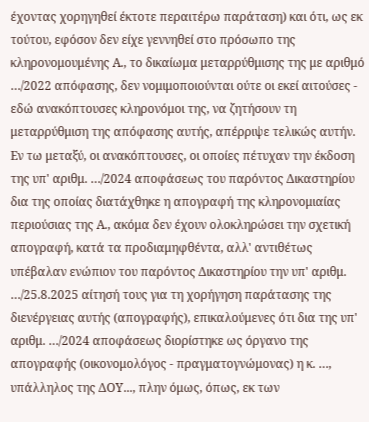έχοντας χορηγηθεί έκτοτε περαιτέρω παράταση) και ότι, ως εκ τούτου, εφόσον δεν είχε γεννηθεί στο πρόσωπο της κληρονομουμένης Α., το δικαίωμα μεταρρύθμισης της με αριθμό …/2022 απόφασης, δεν νομιμοποιούνται ούτε οι εκεί αιτούσες - εδώ ανακόπτουσες κληρονόμοι της, να ζητήσουν τη μεταρρύθμιση της απόφασης αυτής, απέρριψε τελικώς αυτήν. Εν τω μεταξύ, οι ανακόπτουσες, οι οποίες πέτυχαν την έκδοση της υπ' αριθμ. …/2024 αποφάσεως του παρόντος Δικαστηρίου δια της οποίας διατάχθηκε η απογραφή της κληρονομιαίας περιούσιας της Α., ακόμα δεν έχουν ολοκληρώσει την σχετική απογραφή, κατά τα προδιαμηφθέντα, αλλ' αντιθέτως υπέβαλαν ενώπιον του παρόντος Δικαστηρίου την υπ' αριθμ. …/25.8.2025 αίτησή τους για τη χορήγηση παράτασης της διενέργειας αυτής (απογραφής), επικαλούμενες ότι δια της υπ' αριθμ. …/2024 αποφάσεως διορίστηκε ως όργανο της απογραφής (οικονομολόγος - πραγματογνώμονας) η κ. …, υπάλληλος της ΔΟΥ..., πλην όμως, όπως, εκ των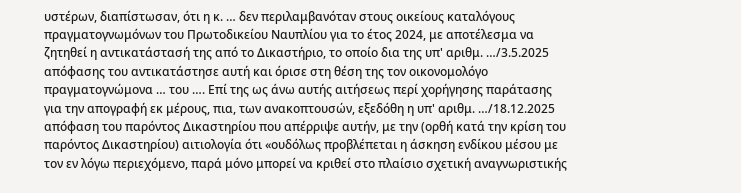υστέρων, διαπίστωσαν, ότι η κ. … δεν περιλαμβανόταν στους οικείους καταλόγους πραγματογνωμόνων του Πρωτοδικείου Ναυπλίου για το έτος 2024, με αποτέλεσμα να ζητηθεί η αντικατάστασή της από το Δικαστήριο, το οποίο δια της υπ' αριθμ. …/3.5.2025 απόφασης του αντικατάστησε αυτή και όρισε στη θέση της τον οικονομολόγο πραγματογνώμονα … του …. Επί της ως άνω αυτής αιτήσεως περί χορήγησης παράτασης για την απογραφή εκ μέρους, πια, των ανακοπτουσών, εξεδόθη η υπ' αριθμ. …/18.12.2025 απόφαση του παρόντος Δικαστηρίου που απέρριψε αυτήν, με την (ορθή κατά την κρίση του παρόντος Δικαστηρίου) αιτιολογία ότι «ουδόλως προβλέπεται η άσκηση ενδίκου μέσου με τον εν λόγω περιεχόμενο, παρά μόνο μπορεί να κριθεί στο πλαίσιο σχετική αναγνωριστικής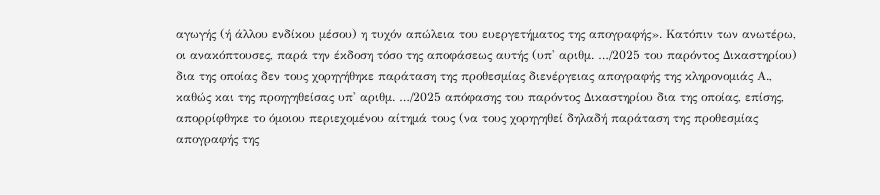αγωγής (ή άλλου ενδίκου μέσου) η τυχόν απώλεια του ευεργετήματος της απογραφής». Κατόπιν των ανωτέρω, οι ανακόπτουσες, παρά την έκδοση τόσο της αποφάσεως αυτής (υπ' αριθμ. …/2025 του παρόντος Δικαστηρίου) δια της οποίας δεν τους χορηγήθηκε παράταση της προθεσμίας διενέργειας απογραφής της κληρονομιάς Α., καθώς και της προηγηθείσας υπ' αριθμ. …/2025 απόφασης του παρόντος Δικαστηρίου δια της οποίας, επίσης, απορρίφθηκε το όμοιου περιεχομένου αίτημά τους (να τους χορηγηθεί δηλαδή παράταση της προθεσμίας απογραφής της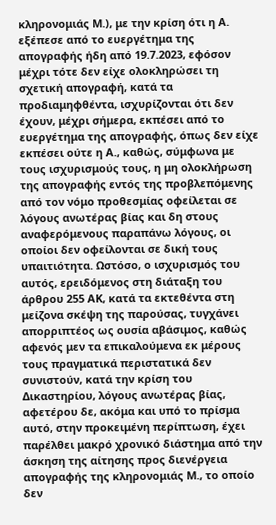κληρονομιάς Μ.), με την κρίση ότι η Α. εξέπεσε από το ευεργέτημα της απογραφής ήδη από 19.7.2023, εφόσον μέχρι τότε δεν είχε ολοκληρώσει τη σχετική απογραφή, κατά τα προδιαμηφθέντα, ισχυρίζονται ότι δεν έχουν, μέχρι σήμερα, εκπέσει από το ευεργέτημα της απογραφής, όπως δεν είχε εκπέσει ούτε η Α., καθώς, σύμφωνα με τους ισχυρισμούς τους, η μη ολοκλήρωση της απογραφής εντός της προβλεπόμενης από τον νόμο προθεσμίας οφείλεται σε λόγους ανωτέρας βίας και δη στους αναφερόμενους παραπάνω λόγους, οι οποίοι δεν οφείλονται σε δική τους υπαιτιότητα. Ωστόσο, ο ισχυρισμός του αυτός, ερειδόμενος στη διάταξη του άρθρου 255 ΑΚ, κατά τα εκτεθέντα στη μείζονα σκέψη της παρούσας, τυγχάνει απορριπτέος ως ουσία αβάσιμος, καθώς αφενός μεν τα επικαλούμενα εκ μέρους τους πραγματικά περιστατικά δεν συνιστούν, κατά την κρίση του Δικαστηρίου, λόγους ανωτέρας βίας, αφετέρου δε, ακόμα και υπό το πρίσμα αυτό, στην προκειμένη περίπτωση, έχει παρέλθει μακρό χρονικό διάστημα από την άσκηση της αίτησης προς διενέργεια απογραφής της κληρονομιάς Μ., το οποίο δεν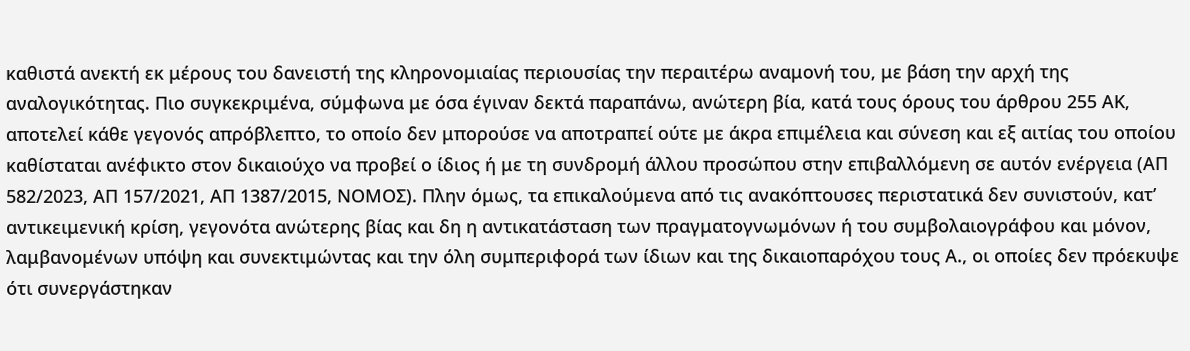καθιστά ανεκτή εκ μέρους του δανειστή της κληρονομιαίας περιουσίας την περαιτέρω αναμονή του, με βάση την αρχή της αναλογικότητας. Πιο συγκεκριμένα, σύμφωνα με όσα έγιναν δεκτά παραπάνω, ανώτερη βία, κατά τους όρους του άρθρου 255 ΑΚ, αποτελεί κάθε γεγονός απρόβλεπτο, το οποίο δεν μπορούσε να αποτραπεί ούτε με άκρα επιμέλεια και σύνεση και εξ αιτίας του οποίου καθίσταται ανέφικτο στον δικαιούχο να προβεί ο ίδιος ή με τη συνδρομή άλλου προσώπου στην επιβαλλόμενη σε αυτόν ενέργεια (ΑΠ 582/2023, ΑΠ 157/2021, ΑΠ 1387/2015, ΝΟΜΟΣ). Πλην όμως, τα επικαλούμενα από τις ανακόπτουσες περιστατικά δεν συνιστούν, κατ’ αντικειμενική κρίση, γεγονότα ανώτερης βίας και δη η αντικατάσταση των πραγματογνωμόνων ή του συμβολαιογράφου και μόνον, λαμβανομένων υπόψη και συνεκτιμώντας και την όλη συμπεριφορά των ίδιων και της δικαιοπαρόχου τους Α., οι οποίες δεν πρόεκυψε ότι συνεργάστηκαν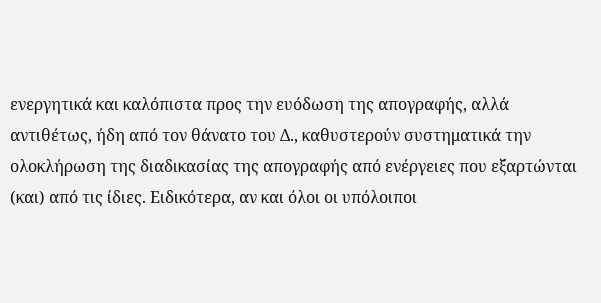ενεργητικά και καλόπιστα προς την ευόδωση της απογραφής, αλλά αντιθέτως, ήδη από τον θάνατο του Δ., καθυστερούν συστηματικά την ολοκλήρωση της διαδικασίας της απογραφής από ενέργειες που εξαρτώνται (και) από τις ίδιες. Ειδικότερα, αν και όλοι οι υπόλοιποι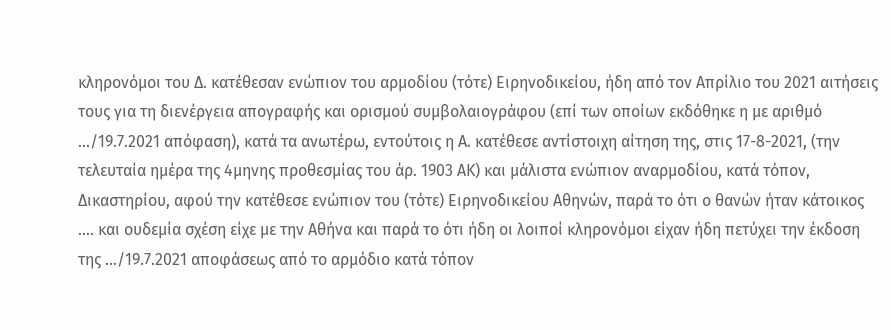κληρονόμοι του Δ. κατέθεσαν ενώπιον του αρμοδίου (τότε) Ειρηνοδικείου, ήδη από τον Απρίλιο του 2021 αιτήσεις τους για τη διενέργεια απογραφής και ορισμού συμβολαιογράφου (επί των οποίων εκδόθηκε η με αριθμό …/19.7.2021 απόφαση), κατά τα ανωτέρω, εντούτοις η Α. κατέθεσε αντίστοιχη αίτηση της, στις 17-8-2021, (την τελευταία ημέρα της 4μηνης προθεσμίας του άρ. 1903 ΑΚ) και μάλιστα ενώπιον αναρμοδίου, κατά τόπον, Δικαστηρίου, αφού την κατέθεσε ενώπιον του (τότε) Ειρηνοδικείου Αθηνών, παρά το ότι ο θανών ήταν κάτοικος …. και ουδεμία σχέση είχε με την Αθήνα και παρά το ότι ήδη οι λοιποί κληρονόμοι είχαν ήδη πετύχει την έκδοση της …/19.7.2021 αποφάσεως από το αρμόδιο κατά τόπον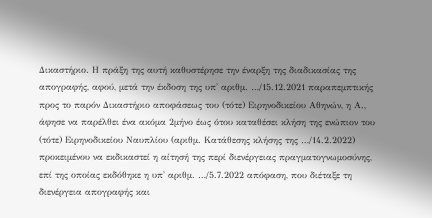Δικαστήριο. Η πράξη της αυτή καθυστέρησε την έναρξη της διαδικασίας της απογραφής, αφού, μετά την έκδοση της υπ' αριθμ. …/15.12.2021 παραπεμπτικής προς το παρόν Δικαστήριο αποφάσεως του (τότε) Ειρηνοδικείου Αθηνών, η Α., άφησε να παρέλθει ένα ακόμα 2μήνο έως ότου καταθέσει κλήση της ενώπιον του (τότε) Ειρηνοδικείου Ναυπλίου (αριθμ. Κατάθεσης κλήσης της …/14.2.2022) προκειμένου να εκδικαστεί η αίτησή της περί διενέργειας πραγματογνωμοσύνης, επί της οποίας εκδόθηκε η υπ' αριθμ. …/5.7.2022 απόφαση, που διέταξε τη διενέργεια απογραφής και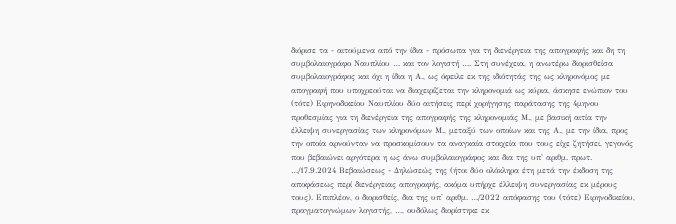διόρισε τα - αιτούμενα από την ίδια - πρόσωπα για τη διενέργεια της απογραφής και δη τη συμβολαιογράφο Ναυπλίου … και τον λογιστή …. Στη συνέχεια, η ανωτέρω διορισθείσα συμβολαιογράφος και όχι η ίδια η Α., ως όφειλε εκ της ιδιότητάς της ως κληρονόμος με απογραφή που υποχρεούται να διαχειρίζεται την κληρονομιά ως κύρια, άσκησε ενώπιον του (τότε) Ειρηνοδικείου Ναυπλίου δύο αιτήσεις περί χορήγησης παράτασης της 4μηνου προθεσμίας για τη διενέργεια της απογραφής της κληρονομιάς Μ., με βασική αιτία την έλλειψη συνεργασίας των κληρονόμων Μ., μεταξύ των οποίων και της Α., με την ίδια, προς την οποία αρνούνταν να προσκομίσουν τα αναγκαία στοιχεία που τους είχε ζητήσει, γεγονός που βεβαιώνει αργότερα η ως άνω συμβολαιογράφος και δια της υπ' αριθμ. πρωτ. …/17.9.2024 Βεβαιώσεως - Δηλώσεώς της (ήτοι δύο ολόκληρα έτη μετά την έκδοση της αποφάσεως περί διενέργειας απογραφής, ακόμα υπήρχε έλλειψη συνεργασίας εκ μέρους τους). Επιπλέον, ο διορισθείς, δια της υπ' αριθμ. …/2022 απόφασης του (τότε) Ειρηνοδικείου, πραγματογνώμων λογιστής, …, ουδόλως διορίστηκε εκ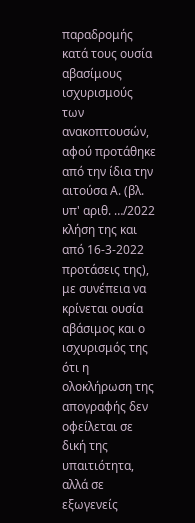παραδρομής κατά τους ουσία αβασίμους ισχυρισμούς των ανακοπτουσών, αφού προτάθηκε από την ίδια την αιτούσα Α. (βλ. υπ' αριθ. …/2022 κλήση της και από 16-3-2022 προτάσεις της), με συνέπεια να κρίνεται ουσία αβάσιμος και ο ισχυρισμός της ότι η ολοκλήρωση της απογραφής δεν οφείλεται σε δική της υπαιτιότητα, αλλά σε εξωγενείς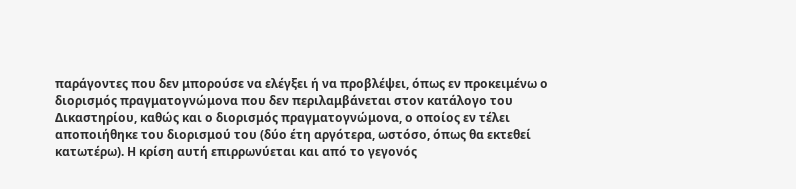παράγοντες που δεν μπορούσε να ελέγξει ή να προβλέψει, όπως εν προκειμένω ο διορισμός πραγματογνώμονα που δεν περιλαμβάνεται στον κατάλογο του Δικαστηρίου, καθώς και ο διορισμός πραγματογνώμονα, ο οποίος εν τέλει αποποιήθηκε του διορισμού του (δύο έτη αργότερα, ωστόσο, όπως θα εκτεθεί κατωτέρω). Η κρίση αυτή επιρρωνύεται και από το γεγονός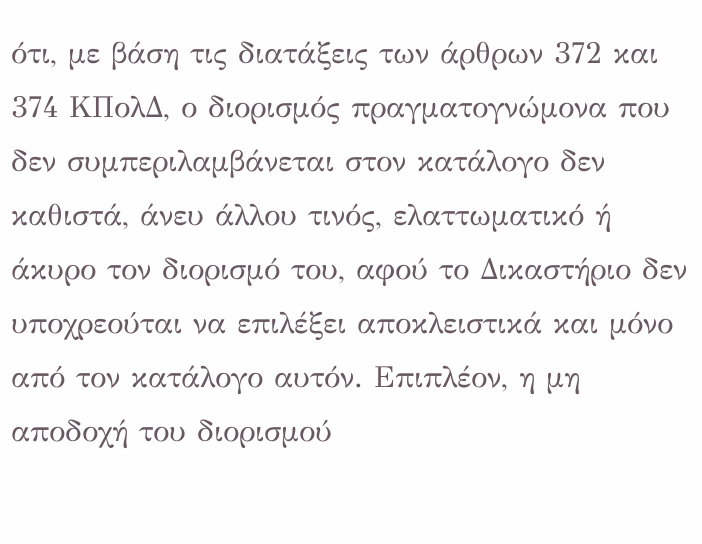ότι, με βάση τις διατάξεις των άρθρων 372 και 374 ΚΠολΔ, ο διορισμός πραγματογνώμονα που δεν συμπεριλαμβάνεται στον κατάλογο δεν καθιστά, άνευ άλλου τινός, ελαττωματικό ή άκυρο τον διορισμό του, αφού το Δικαστήριο δεν υποχρεούται να επιλέξει αποκλειστικά και μόνο από τον κατάλογο αυτόν. Επιπλέον, η μη αποδοχή του διορισμού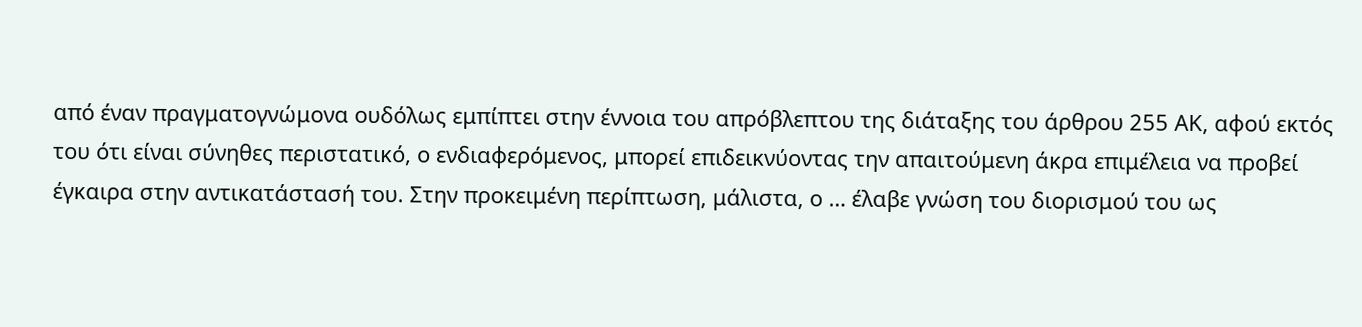από έναν πραγματογνώμονα ουδόλως εμπίπτει στην έννοια του απρόβλεπτου της διάταξης του άρθρου 255 ΑΚ, αφού εκτός του ότι είναι σύνηθες περιστατικό, ο ενδιαφερόμενος, μπορεί επιδεικνύοντας την απαιτούμενη άκρα επιμέλεια να προβεί έγκαιρα στην αντικατάστασή του. Στην προκειμένη περίπτωση, μάλιστα, ο … έλαβε γνώση του διορισμού του ως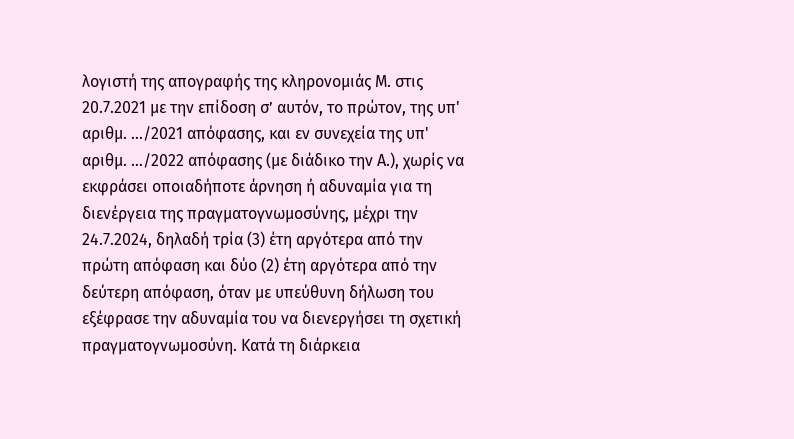λογιστή της απογραφής της κληρονομιάς Μ. στις 20.7.2021 με την επίδοση σ’ αυτόν, το πρώτον, της υπ' αριθμ. …/2021 απόφασης, και εν συνεχεία της υπ' αριθμ. …/2022 απόφασης (με διάδικο την Α.), χωρίς να εκφράσει οποιαδήποτε άρνηση ή αδυναμία για τη διενέργεια της πραγματογνωμοσύνης, μέχρι την 24.7.2024, δηλαδή τρία (3) έτη αργότερα από την πρώτη απόφαση και δύο (2) έτη αργότερα από την δεύτερη απόφαση, όταν με υπεύθυνη δήλωση του εξέφρασε την αδυναμία του να διενεργήσει τη σχετική πραγματογνωμοσύνη. Κατά τη διάρκεια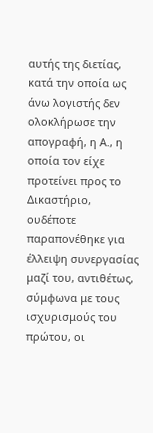αυτής της διετίας, κατά την οποία ως άνω λογιστής δεν ολοκλήρωσε την απογραφή, η Α., η οποία τον είχε προτείνει προς το Δικαστήριο, ουδέποτε παραπονέθηκε για έλλειψη συνεργασίας μαζί του, αντιθέτως, σύμφωνα με τους ισχυρισμούς του πρώτου, οι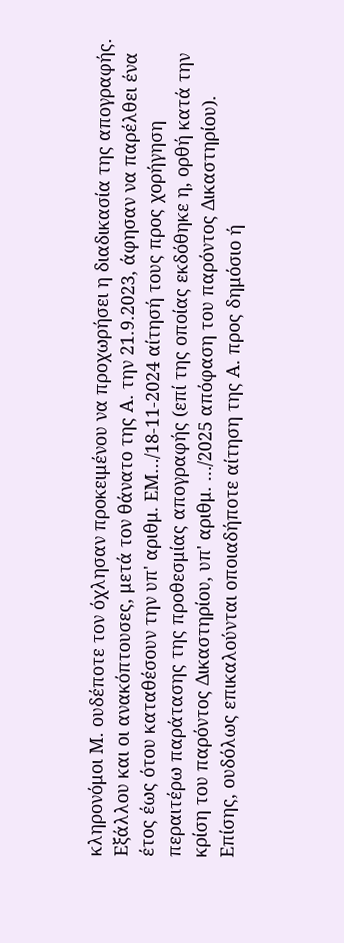κληρονόμοι Μ. ουδέποτε τον όχλησαν προκειμένου να προχωρήσει η διαδικασία της απογραφής. Εξάλλου και οι ανακόπτουσες, μετά τον θάνατο της Α. την 21.9.2023, άφησαν να παρέλθει ένα έτος έως ότου καταθέσουν την υπ' αριθμ. ΕΜ…/18-11-2024 αίτησή τους προς χορήγηση περαιτέρω παράτασης της προθεσμίας απογραφής (επί της οποίας εκδόθηκε η, ορθή κατά την κρίση του παρόντος Δικαστηρίου, υπ' αριθμ. …/2025 απόφαση του παρόντος Δικαστηρίου). Επίσης, ουδόλως επικαλούνται οποιαδήποτε αίτηση της Α. προς δημόσιο ή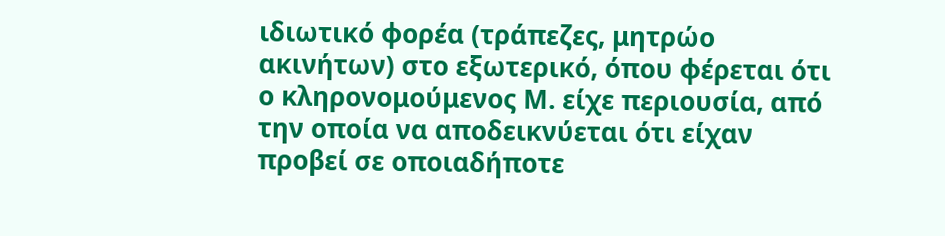ιδιωτικό φορέα (τράπεζες, μητρώο ακινήτων) στο εξωτερικό, όπου φέρεται ότι ο κληρονομούμενος Μ. είχε περιουσία, από την οποία να αποδεικνύεται ότι είχαν προβεί σε οποιαδήποτε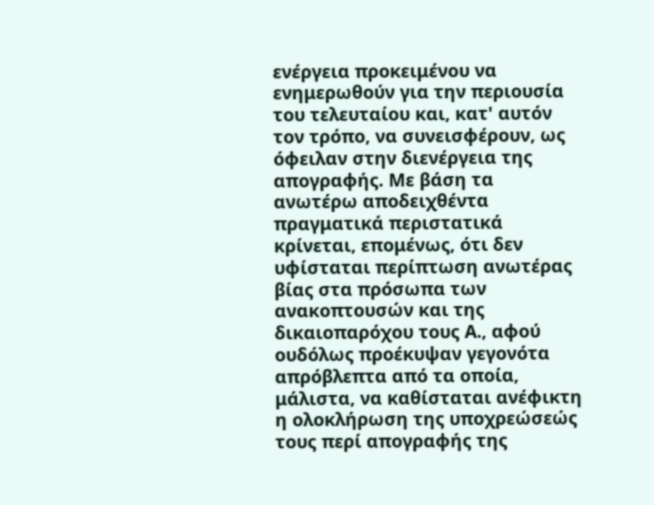ενέργεια προκειμένου να ενημερωθούν για την περιουσία του τελευταίου και, κατ' αυτόν τον τρόπο, να συνεισφέρουν, ως όφειλαν στην διενέργεια της απογραφής. Με βάση τα ανωτέρω αποδειχθέντα πραγματικά περιστατικά κρίνεται, επομένως, ότι δεν υφίσταται περίπτωση ανωτέρας βίας στα πρόσωπα των ανακοπτουσών και της δικαιοπαρόχου τους Α., αφού ουδόλως προέκυψαν γεγονότα απρόβλεπτα από τα οποία, μάλιστα, να καθίσταται ανέφικτη η ολοκλήρωση της υποχρεώσεώς τους περί απογραφής της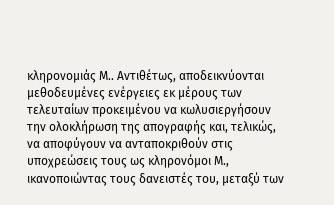κληρονομιάς Μ.. Αντιθέτως, αποδεικνύονται μεθοδευμένες ενέργειες εκ μέρους των τελευταίων προκειμένου να κωλυσιεργήσουν την ολοκλήρωση της απογραφής και, τελικώς, να αποφύγουν να ανταποκριθούν στις υποχρεώσεις τους ως κληρονόμοι Μ., ικανοποιώντας τους δανειστές του, μεταξύ των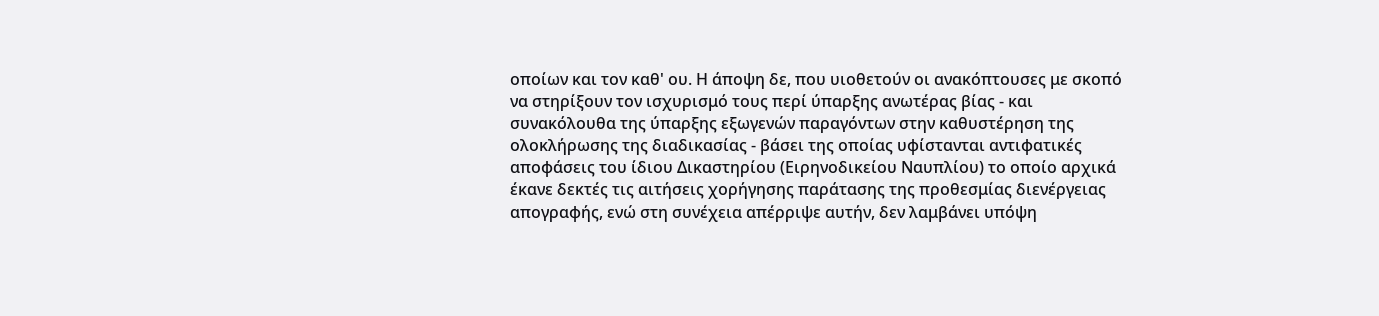οποίων και τον καθ' ου. Η άποψη δε, που υιοθετούν οι ανακόπτουσες με σκοπό να στηρίξουν τον ισχυρισμό τους περί ύπαρξης ανωτέρας βίας - και συνακόλουθα της ύπαρξης εξωγενών παραγόντων στην καθυστέρηση της ολοκλήρωσης της διαδικασίας - βάσει της οποίας υφίστανται αντιφατικές αποφάσεις του ίδιου Δικαστηρίου (Ειρηνοδικείου Ναυπλίου) το οποίο αρχικά έκανε δεκτές τις αιτήσεις χορήγησης παράτασης της προθεσμίας διενέργειας απογραφής, ενώ στη συνέχεια απέρριψε αυτήν, δεν λαμβάνει υπόψη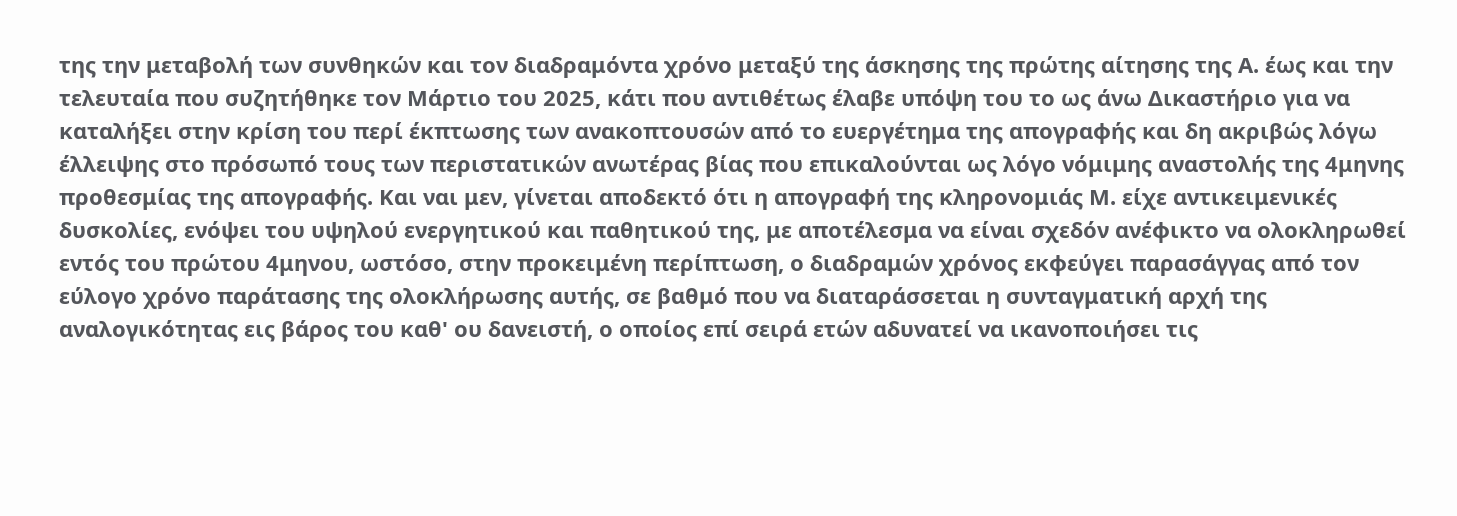της την μεταβολή των συνθηκών και τον διαδραμόντα χρόνο μεταξύ της άσκησης της πρώτης αίτησης της Α. έως και την τελευταία που συζητήθηκε τον Μάρτιο του 2025, κάτι που αντιθέτως έλαβε υπόψη του το ως άνω Δικαστήριο για να καταλήξει στην κρίση του περί έκπτωσης των ανακοπτουσών από το ευεργέτημα της απογραφής και δη ακριβώς λόγω έλλειψης στο πρόσωπό τους των περιστατικών ανωτέρας βίας που επικαλούνται ως λόγο νόμιμης αναστολής της 4μηνης προθεσμίας της απογραφής. Και ναι μεν, γίνεται αποδεκτό ότι η απογραφή της κληρονομιάς Μ. είχε αντικειμενικές δυσκολίες, ενόψει του υψηλού ενεργητικού και παθητικού της, με αποτέλεσμα να είναι σχεδόν ανέφικτο να ολοκληρωθεί εντός του πρώτου 4μηνου, ωστόσο, στην προκειμένη περίπτωση, ο διαδραμών χρόνος εκφεύγει παρασάγγας από τον εύλογο χρόνο παράτασης της ολοκλήρωσης αυτής, σε βαθμό που να διαταράσσεται η συνταγματική αρχή της αναλογικότητας εις βάρος του καθ' ου δανειστή, ο οποίος επί σειρά ετών αδυνατεί να ικανοποιήσει τις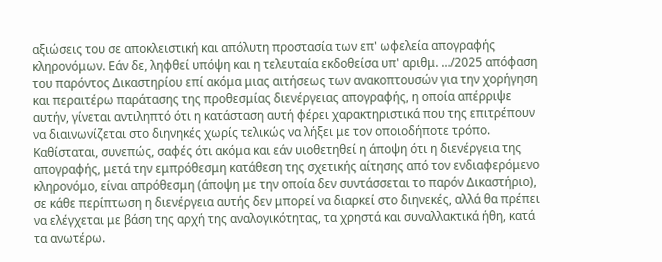αξιώσεις του σε αποκλειστική και απόλυτη προστασία των επ' ωφελεία απογραφής κληρονόμων. Εάν δε, ληφθεί υπόψη και η τελευταία εκδοθείσα υπ' αριθμ. …/2025 απόφαση του παρόντος Δικαστηρίου επί ακόμα μιας αιτήσεως των ανακοπτουσών για την χορήγηση και περαιτέρω παράτασης της προθεσμίας διενέργειας απογραφής, η οποία απέρριψε αυτήν, γίνεται αντιληπτό ότι η κατάσταση αυτή φέρει χαρακτηριστικά που της επιτρέπουν να διαινωνίζεται στο διηνηκές χωρίς τελικώς να λήξει με τον οποιοδήποτε τρόπο. Καθίσταται, συνεπώς, σαφές ότι ακόμα και εάν υιοθετηθεί η άποψη ότι η διενέργεια της απογραφής, μετά την εμπρόθεσμη κατάθεση της σχετικής αίτησης από τον ενδιαφερόμενο κληρονόμο, είναι απρόθεσμη (άποψη με την οποία δεν συντάσσεται το παρόν Δικαστήριο), σε κάθε περίπτωση η διενέργεια αυτής δεν μπορεί να διαρκεί στο διηνεκές, αλλά θα πρέπει να ελέγχεται με βάση της αρχή της αναλογικότητας, τα χρηστά και συναλλακτικά ήθη, κατά τα ανωτέρω.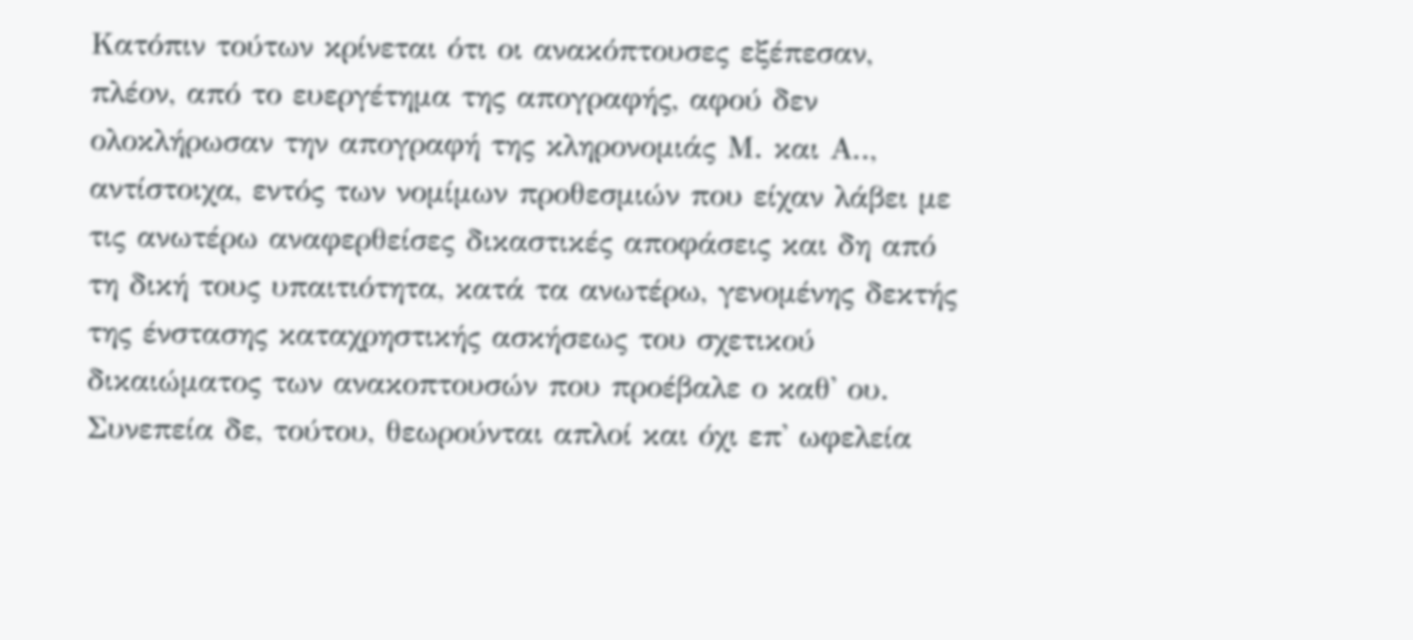Κατόπιν τούτων κρίνεται ότι οι ανακόπτουσες εξέπεσαν, πλέον, από το ευεργέτημα της απογραφής, αφού δεν ολοκλήρωσαν την απογραφή της κληρονομιάς Μ. και Α.., αντίστοιχα, εντός των νομίμων προθεσμιών που είχαν λάβει με τις ανωτέρω αναφερθείσες δικαστικές αποφάσεις και δη από τη δική τους υπαιτιότητα, κατά τα ανωτέρω, γενομένης δεκτής της ένστασης καταχρηστικής ασκήσεως του σχετικού δικαιώματος των ανακοπτουσών που προέβαλε ο καθ' ου. Συνεπεία δε, τούτου, θεωρούνται απλοί και όχι επ' ωφελεία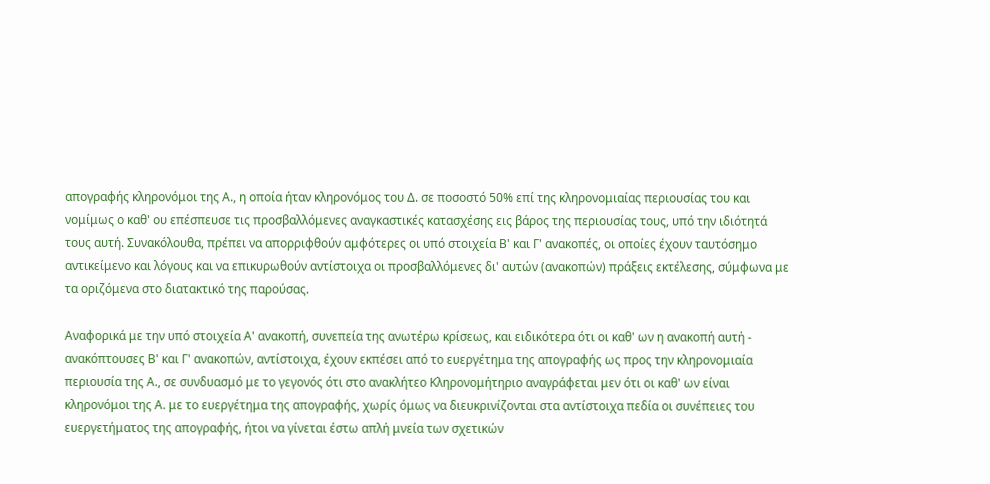απογραφής κληρονόμοι της Α., η οποία ήταν κληρονόμος του Δ. σε ποσοστό 50% επί της κληρονομιαίας περιουσίας του και νομίμως ο καθ' ου επέσπευσε τις προσβαλλόμενες αναγκαστικές κατασχέσης εις βάρος της περιουσίας τους, υπό την ιδιότητά τους αυτή. Συνακόλουθα, πρέπει να απορριφθούν αμφότερες οι υπό στοιχεία Β' και Γ' ανακοπές, οι οποίες έχουν ταυτόσημο αντικείμενο και λόγους και να επικυρωθούν αντίστοιχα οι προσβαλλόμενες δι' αυτών (ανακοπών) πράξεις εκτέλεσης, σύμφωνα με τα οριζόμενα στο διατακτικό της παρούσας.

Αναφορικά με την υπό στοιχεία Α' ανακοπή, συνεπεία της ανωτέρω κρίσεως, και ειδικότερα ότι οι καθ' ων η ανακοπή αυτή - ανακόπτουσες Β' και Γ' ανακοπών, αντίστοιχα, έχουν εκπέσει από το ευεργέτημα της απογραφής ως προς την κληρονομιαία περιουσία της Α., σε συνδυασμό με το γεγονός ότι στο ανακλήτεο Κληρονομήτηριο αναγράφεται μεν ότι οι καθ' ων είναι κληρονόμοι της Α. με το ευεργέτημα της απογραφής, χωρίς όμως να διευκρινίζονται στα αντίστοιχα πεδία οι συνέπειες του ευεργετήματος της απογραφής, ήτοι να γίνεται έστω απλή μνεία των σχετικών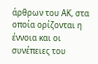άρθρων του ΑΚ, στα οποία ορίζονται η έννοια και οι συνέπειες του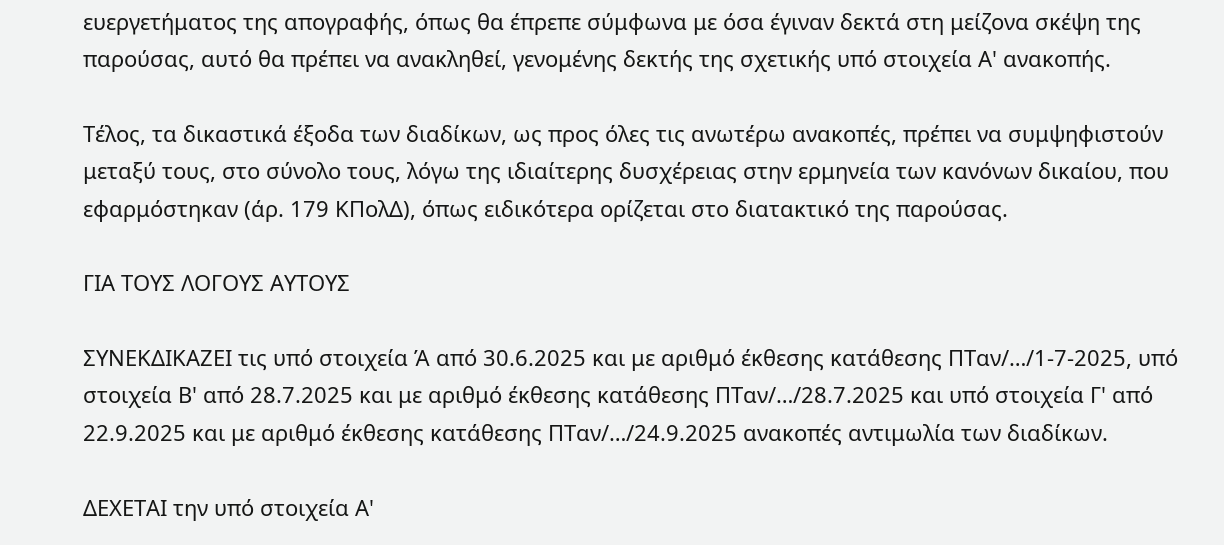ευεργετήματος της απογραφής, όπως θα έπρεπε σύμφωνα με όσα έγιναν δεκτά στη μείζονα σκέψη της παρούσας, αυτό θα πρέπει να ανακληθεί, γενομένης δεκτής της σχετικής υπό στοιχεία Α' ανακοπής.

Τέλος, τα δικαστικά έξοδα των διαδίκων, ως προς όλες τις ανωτέρω ανακοπές, πρέπει να συμψηφιστούν μεταξύ τους, στο σύνολο τους, λόγω της ιδιαίτερης δυσχέρειας στην ερμηνεία των κανόνων δικαίου, που εφαρμόστηκαν (άρ. 179 ΚΠολΔ), όπως ειδικότερα ορίζεται στο διατακτικό της παρούσας.

ΓΙΑ ΤΟΥΣ ΛΟΓΟΥΣ ΑΥΤΟΥΣ

ΣΥΝΕΚΔΙΚΑΖΕΙ τις υπό στοιχεία Ά από 30.6.2025 και με αριθμό έκθεσης κατάθεσης ΠΤαν/…/1-7-2025, υπό στοιχεία Β' από 28.7.2025 και με αριθμό έκθεσης κατάθεσης ΠΤαν/…/28.7.2025 και υπό στοιχεία Γ' από 22.9.2025 και με αριθμό έκθεσης κατάθεσης ΠΤαν/…/24.9.2025 ανακοπές αντιμωλία των διαδίκων.

ΔΕΧΕΤΑΙ την υπό στοιχεία Α'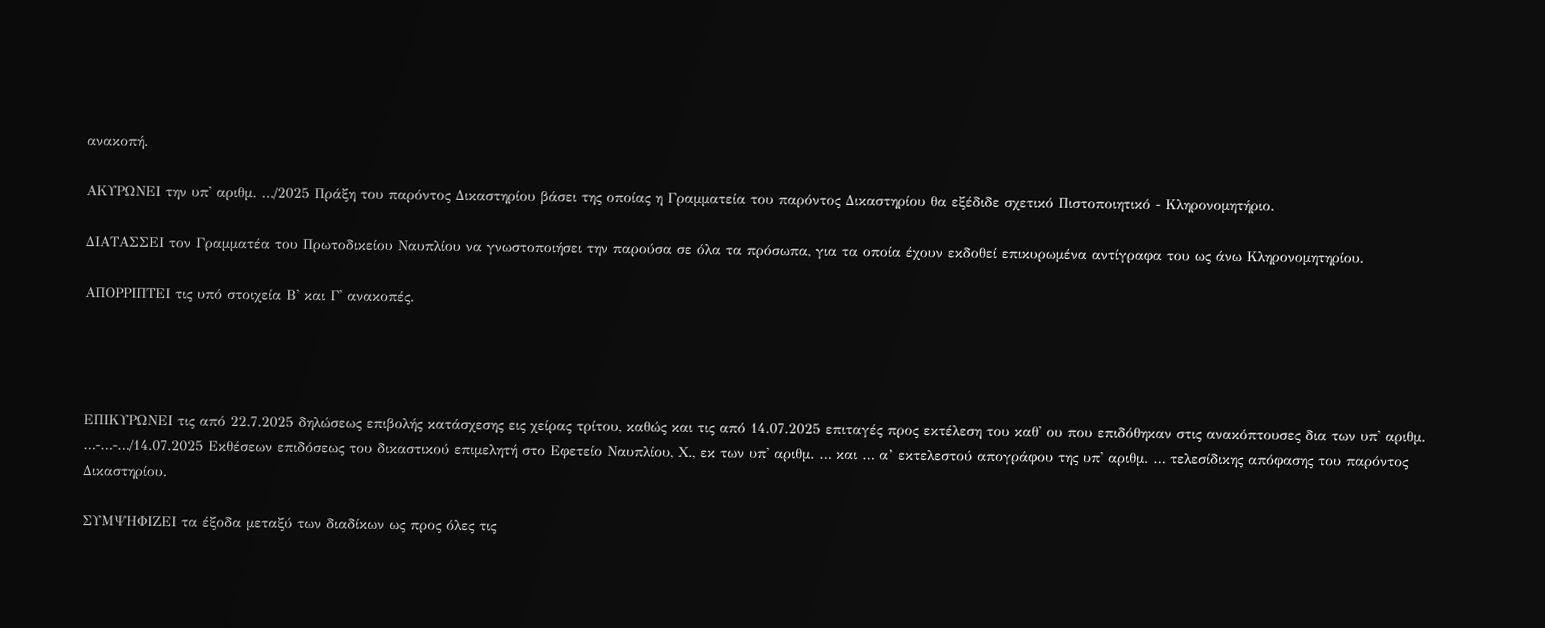ανακοπή.

ΑΚΥΡΩΝΕΙ την υπ' αριθμ. …/2025 Πράξη του παρόντος Δικαστηρίου βάσει της οποίας η Γραμματεία του παρόντος Δικαστηρίου θα εξέδιδε σχετικό Πιστοποιητικό - Κληρονομητήριο.

ΔΙΑΤΑΣΣΕΙ τον Γραμματέα του Πρωτοδικείου Ναυπλίου να γνωστοποιήσει την παρούσα σε όλα τα πρόσωπα, για τα οποία έχουν εκδοθεί επικυρωμένα αντίγραφα του ως άνω Κληρονομητηρίου.

ΑΠΟΡΡΙΠΤΕΙ τις υπό στοιχεία Β' και Γ' ανακοπές.




ΕΠΙΚΥΡΩΝΕΙ τις από 22.7.2025 δηλώσεως επιβολής κατάσχεσης εις χείρας τρίτου, καθώς και τις από 14.07.2025 επιταγές προς εκτέλεση του καθ' ου που επιδόθηκαν στις ανακόπτουσες δια των υπ' αριθμ. …-…-…/14.07.2025 Εκθέσεων επιδόσεως του δικαστικού επιμελητή στο Εφετείο Ναυπλίου, Χ., εκ των υπ' αριθμ. … και … α’ εκτελεστού απογράφου της υπ' αριθμ. … τελεσίδικης απόφασης του παρόντος Δικαστηρίου.

ΣΥΜΨΗΦΙΖΕΙ τα έξοδα μεταξύ των διαδίκων ως προς όλες τις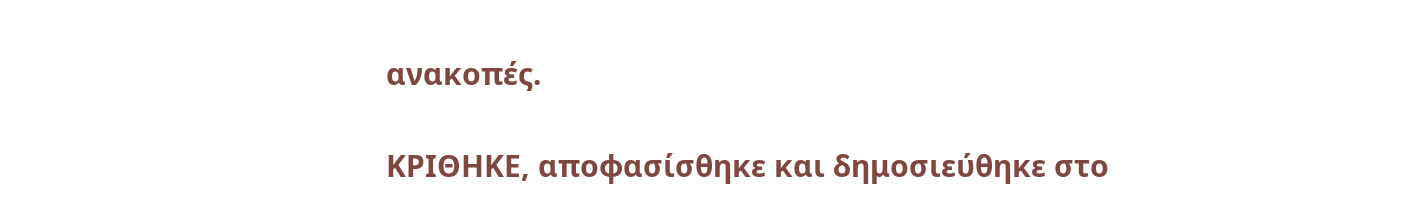ανακοπές.

ΚΡΙΘΗΚΕ, αποφασίσθηκε και δημοσιεύθηκε στο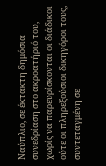Ναύπλιο, σε έκτακτη δημόσια συνεδρίαση στο ακροατήριό του, χωρίς να παρευρίσκονται οι διάδικοι ούτε οι πληρεξούσιοι δικηγόροι τους, συντεταγμένη σε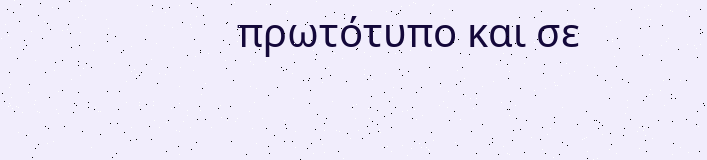πρωτότυπο και σε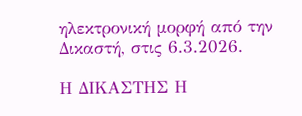ηλεκτρονική μορφή από την Δικαστή, στις 6.3.2026.

Η ΔΙΚΑΣΤΗΣ Η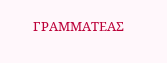ΓΡΑΜΜΑΤΕΑΣ